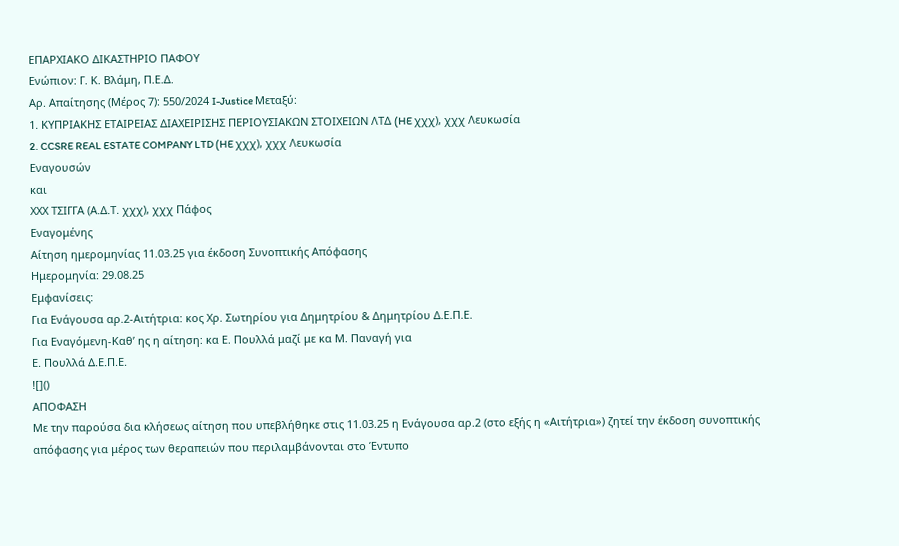ΕΠΑΡΧΙΑΚΟ ΔΙΚΑΣΤΗΡΙΟ ΠΑΦΟΥ
Ενώπιον: Γ. Κ. Βλάμη, Π.Ε.Δ.
Αρ. Απαίτησης (Μέρος 7): 550/2024 I-Justice Μεταξύ:
1. ΚΥΠΡΙΑΚΗΣ ΕΤΑΙΡΕΙΑΣ ΔΙΑΧΕΙΡΙΣΗΣ ΠΕΡΙΟΥΣΙΑΚΩΝ ΣΤΟΙΧΕΙΩΝ ΛΤΔ (HE χχχ), χχχ Λευκωσία
2. CCSRE REAL ESTATE COMPANY LTD (HE χχχ), χχχ Λευκωσία
Εναγουσών
και
ΧΧΧ ΤΣΙΓΓΑ (Α.Δ.Τ. χχχ), χχχ Πάφος
Εναγομένης
Αίτηση ημερομηνίας 11.03.25 για έκδοση Συνοπτικής Απόφασης
Ημερομηνία: 29.08.25
Εμφανίσεις:
Για Ενάγουσα αρ.2-Αιτήτρια: κος Χρ. Σωτηρίου για Δημητρίου & Δημητρίου Δ.Ε.Π.Ε.
Για Εναγόμενη-Καθ’ ης η αίτηση: κα Ε. Πουλλά μαζί με κα Μ. Παναγή για
Ε. Πουλλά Δ.Ε.Π.Ε.
![]()
ΑΠΟΦΑΣΗ
Με την παρούσα δια κλήσεως αίτηση που υπεβλήθηκε στις 11.03.25 η Ενάγουσα αρ.2 (στο εξής η «Αιτήτρια») ζητεί την έκδοση συνοπτικής απόφασης για μέρος των θεραπειών που περιλαμβάνονται στο Έντυπο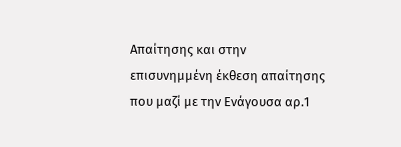Απαίτησης και στην επισυνημμένη έκθεση απαίτησης που μαζί με την Ενάγουσα αρ.1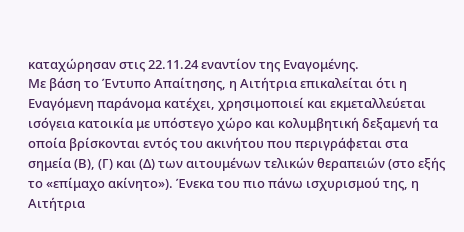καταχώρησαν στις 22.11.24 εναντίον της Εναγομένης.
Με βάση το Έντυπο Απαίτησης, η Αιτήτρια επικαλείται ότι η Εναγόμενη παράνομα κατέχει, χρησιμοποιεί και εκμεταλλεύεται ισόγεια κατοικία με υπόστεγο χώρο και κολυμβητική δεξαμενή τα οποία βρίσκονται εντός του ακινήτου που περιγράφεται στα σημεία (Β), (Γ) και (Δ) των αιτουμένων τελικών θεραπειών (στο εξής το «επίμαχο ακίνητο»). Ένεκα του πιο πάνω ισχυρισμού της, η Αιτήτρια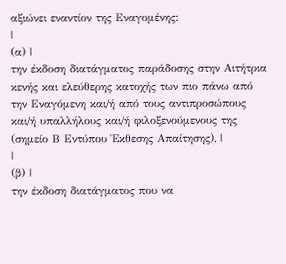αξιώνει εναντίον της Εναγομένης:
|
(α) |
την έκδοση διατάγματος παράδοσης στην Αιτήτρια κενής και ελεύθερης κατοχής των πιο πάνω από την Εναγόμενη και/ή από τους αντιπροσώπους και/ή υπαλλήλους και/ή φιλοξενούμενους της (σημείο Β Εντύπου Έκθεσης Απαίτησης), |
|
(β) |
την έκδοση διατάγματος που να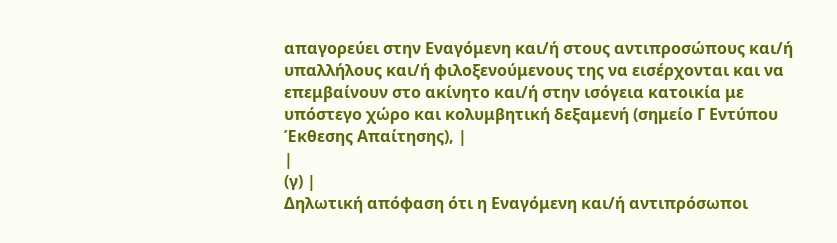απαγορεύει στην Εναγόμενη και/ή στους αντιπροσώπους και/ή υπαλλήλους και/ή φιλοξενούμενους της να εισέρχονται και να επεμβαίνουν στο ακίνητο και/ή στην ισόγεια κατοικία με υπόστεγο χώρο και κολυμβητική δεξαμενή (σημείο Γ Εντύπου Έκθεσης Απαίτησης), |
|
(γ) |
Δηλωτική απόφαση ότι η Εναγόμενη και/ή αντιπρόσωποι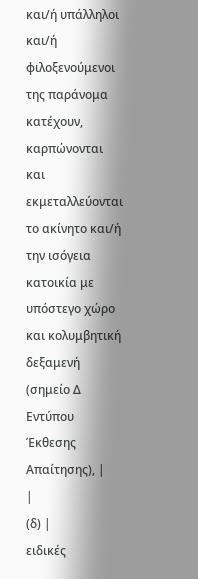και/ή υπάλληλοι και/ή φιλοξενούμενοι της παράνομα κατέχουν, καρπώνονται και εκμεταλλεύονται το ακίνητο και/ή την ισόγεια κατοικία με υπόστεγο χώρο και κολυμβητική δεξαμενή (σημείο Δ Εντύπου Έκθεσης Απαίτησης), |
|
(δ) |
ειδικές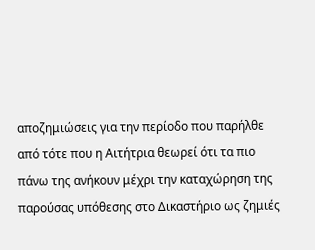αποζημιώσεις για την περίοδο που παρήλθε από τότε που η Αιτήτρια θεωρεί ότι τα πιο πάνω της ανήκουν μέχρι την καταχώρηση της παρούσας υπόθεσης στο Δικαστήριο ως ζημιές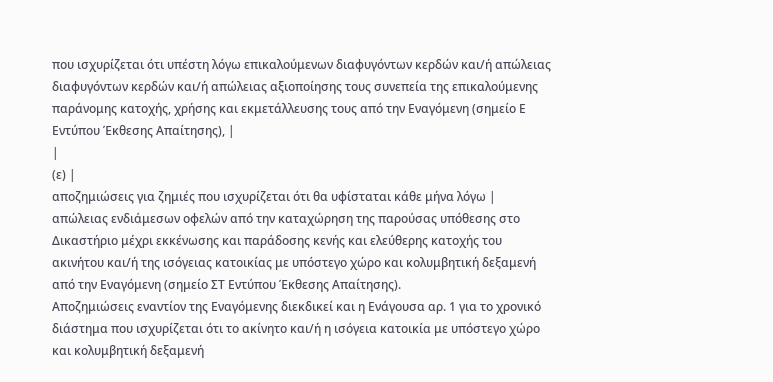που ισχυρίζεται ότι υπέστη λόγω επικαλούμενων διαφυγόντων κερδών και/ή απώλειας διαφυγόντων κερδών και/ή απώλειας αξιοποίησης τους συνεπεία της επικαλούμενης παράνομης κατοχής, χρήσης και εκμετάλλευσης τους από την Εναγόμενη (σημείο Ε Εντύπου Έκθεσης Απαίτησης), |
|
(ε) |
αποζημιώσεις για ζημιές που ισχυρίζεται ότι θα υφίσταται κάθε μήνα λόγω |
απώλειας ενδιάμεσων οφελών από την καταχώρηση της παρούσας υπόθεσης στο Δικαστήριο μέχρι εκκένωσης και παράδοσης κενής και ελεύθερης κατοχής του ακινήτου και/ή της ισόγειας κατοικίας με υπόστεγο χώρο και κολυμβητική δεξαμενή από την Εναγόμενη (σημείο ΣΤ Εντύπου Έκθεσης Απαίτησης).
Αποζημιώσεις εναντίον της Εναγόμενης διεκδικεί και η Ενάγουσα αρ. 1 για το χρονικό διάστημα που ισχυρίζεται ότι το ακίνητο και/ή η ισόγεια κατοικία με υπόστεγο χώρο και κολυμβητική δεξαμενή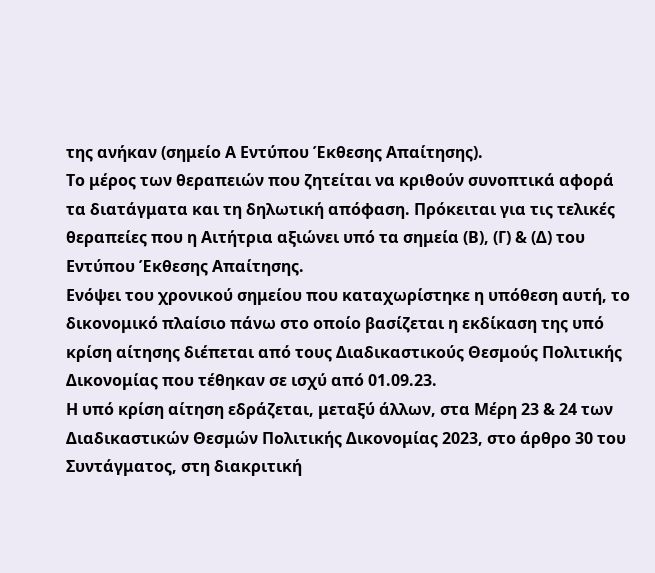της ανήκαν (σημείο Α Εντύπου Έκθεσης Απαίτησης).
Το μέρος των θεραπειών που ζητείται να κριθούν συνοπτικά αφορά τα διατάγματα και τη δηλωτική απόφαση. Πρόκειται για τις τελικές θεραπείες που η Αιτήτρια αξιώνει υπό τα σημεία (Β), (Γ) & (Δ) του Εντύπου Έκθεσης Απαίτησης.
Ενόψει του χρονικού σημείου που καταχωρίστηκε η υπόθεση αυτή, το δικονομικό πλαίσιο πάνω στο οποίο βασίζεται η εκδίκαση της υπό κρίση αίτησης διέπεται από τους Διαδικαστικούς Θεσμούς Πολιτικής Δικονομίας που τέθηκαν σε ισχύ από 01.09.23.
Η υπό κρίση αίτηση εδράζεται, μεταξύ άλλων, στα Μέρη 23 & 24 των Διαδικαστικών Θεσμών Πολιτικής Δικονομίας 2023, στο άρθρο 30 του Συντάγματος, στη διακριτική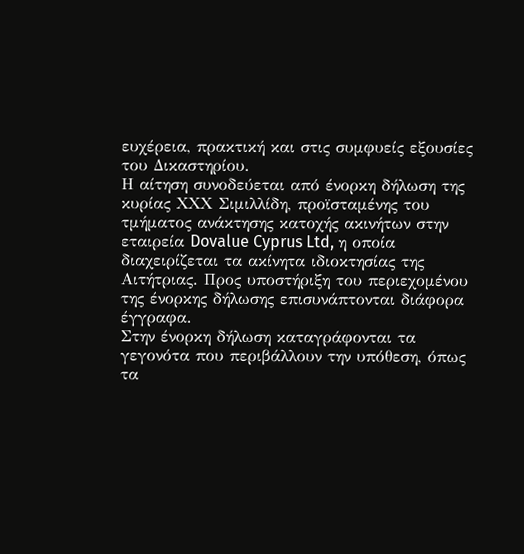ευχέρεια, πρακτική και στις συμφυείς εξουσίες του Δικαστηρίου.
Η αίτηση συνοδεύεται από ένορκη δήλωση της κυρίας ΧΧΧ Σιμιλλίδη, προϊσταμένης του τμήματος ανάκτησης κατοχής ακινήτων στην εταιρεία Dovalue Cyprus Ltd, η οποία διαχειρίζεται τα ακίνητα ιδιοκτησίας της Αιτήτριας. Προς υποστήριξη του περιεχομένου της ένορκης δήλωσης επισυνάπτονται διάφορα έγγραφα.
Στην ένορκη δήλωση καταγράφονται τα γεγονότα που περιβάλλουν την υπόθεση, όπως τα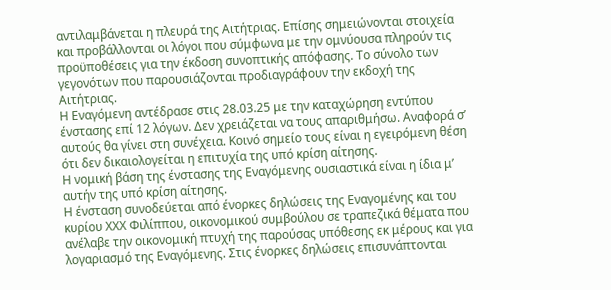αντιλαμβάνεται η πλευρά της Αιτήτριας. Επίσης σημειώνονται στοιχεία και προβάλλονται οι λόγοι που σύμφωνα με την ομνύουσα πληρούν τις προϋποθέσεις για την έκδοση συνοπτικής απόφασης. Το σύνολο των γεγονότων που παρουσιάζονται προδιαγράφουν την εκδοχή της Αιτήτριας.
Η Εναγόμενη αντέδρασε στις 28.03.25 με την καταχώρηση εντύπου ένστασης επί 12 λόγων. Δεν χρειάζεται να τους απαριθμήσω. Αναφορά σ’ αυτούς θα γίνει στη συνέχεια. Κοινό σημείο τους είναι η εγειρόμενη θέση ότι δεν δικαιολογείται η επιτυχία της υπό κρίση αίτησης.
Η νομική βάση της ένστασης της Εναγόμενης ουσιαστικά είναι η ίδια μ’ αυτήν της υπό κρίση αίτησης.
Η ένσταση συνοδεύεται από ένορκες δηλώσεις της Εναγομένης και του κυρίου ΧΧΧ Φιλίππου, οικονομικού συμβούλου σε τραπεζικά θέματα που ανέλαβε την οικονομική πτυχή της παρούσας υπόθεσης εκ μέρους και για λογαριασμό της Εναγόμενης. Στις ένορκες δηλώσεις επισυνάπτονται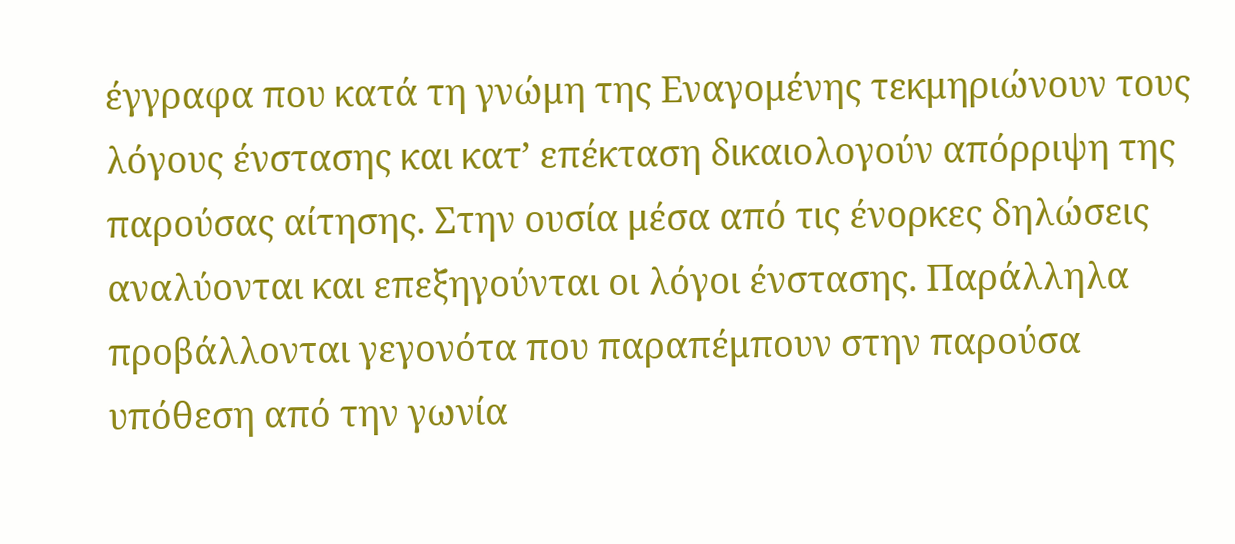έγγραφα που κατά τη γνώμη της Εναγομένης τεκμηριώνουν τους λόγους ένστασης και κατ’ επέκταση δικαιολογούν απόρριψη της παρούσας αίτησης. Στην ουσία μέσα από τις ένορκες δηλώσεις αναλύονται και επεξηγούνται οι λόγοι ένστασης. Παράλληλα προβάλλονται γεγονότα που παραπέμπουν στην παρούσα υπόθεση από την γωνία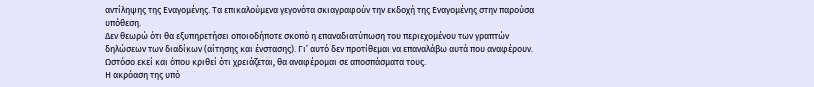αντίληψης της Εναγομένης. Τα επικαλούμενα γεγονότα σκιαγραφούν την εκδοχή της Εναγομένης στην παρούσα υπόθεση.
Δεν θεωρώ ότι θα εξυπηρετήσει οποιοδήποτε σκοπό η επαναδιατύπωση του περιεχομένου των γραπτών δηλώσεων των διαδίκων (αίτησης και ένστασης). Γι’ αυτό δεν προτίθεμαι να επαναλάβω αυτά που αναφέρουν. Ωστόσο εκεί και όπου κριθεί ότι χρειάζεται, θα αναφέρομαι σε αποσπάσματα τους.
Η ακρόαση της υπό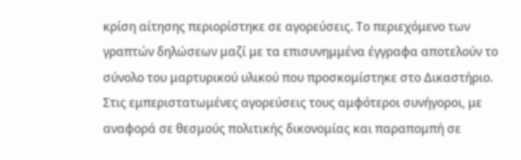κρίση αίτησης περιορίστηκε σε αγορεύσεις. Το περιεχόμενο των γραπτών δηλώσεων μαζί με τα επισυνημμένα έγγραφα αποτελούν το σύνολο του μαρτυρικού υλικού που προσκομίστηκε στο Δικαστήριο.
Στις εμπεριστατωμένες αγορεύσεις τους αμφότεροι συνήγοροι, με αναφορά σε θεσμούς πολιτικής δικονομίας και παραπομπή σε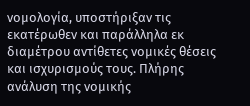νομολογία, υποστήριξαν τις εκατέρωθεν και παράλληλα εκ διαμέτρου αντίθετες νομικές θέσεις και ισχυρισμούς τους. Πλήρης ανάλυση της νομικής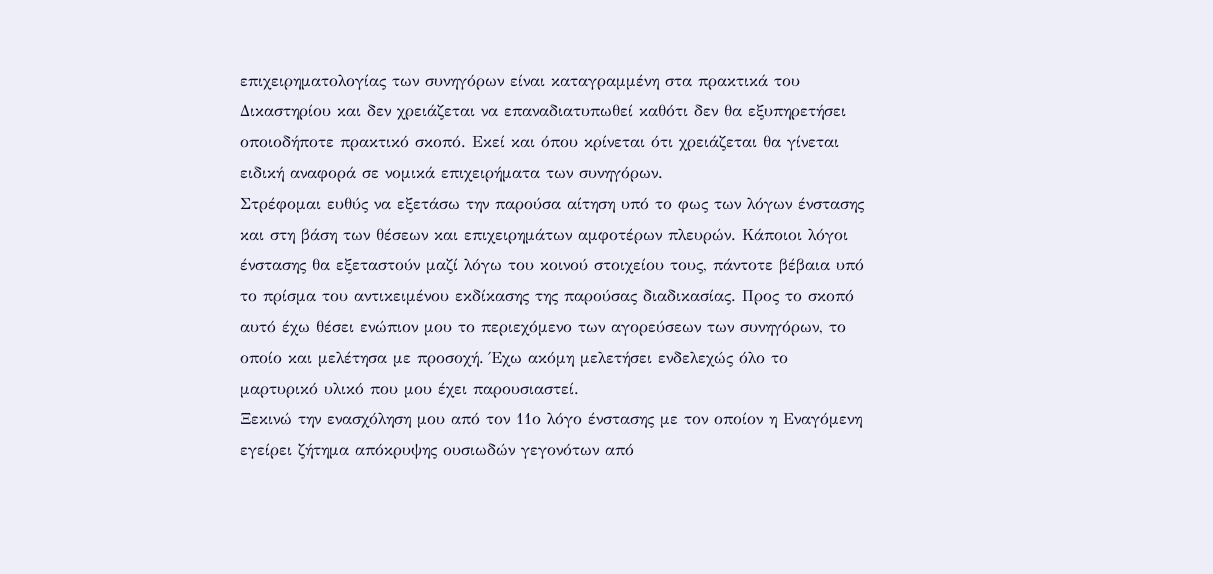επιχειρηματολογίας των συνηγόρων είναι καταγραμμένη στα πρακτικά του Δικαστηρίου και δεν χρειάζεται να επαναδιατυπωθεί καθότι δεν θα εξυπηρετήσει οποιοδήποτε πρακτικό σκοπό. Εκεί και όπου κρίνεται ότι χρειάζεται θα γίνεται ειδική αναφορά σε νομικά επιχειρήματα των συνηγόρων.
Στρέφομαι ευθύς να εξετάσω την παρούσα αίτηση υπό το φως των λόγων ένστασης και στη βάση των θέσεων και επιχειρημάτων αμφοτέρων πλευρών. Κάποιοι λόγοι ένστασης θα εξεταστούν μαζί λόγω του κοινού στοιχείου τους, πάντοτε βέβαια υπό το πρίσμα του αντικειμένου εκδίκασης της παρούσας διαδικασίας. Προς το σκοπό αυτό έχω θέσει ενώπιον μου το περιεχόμενο των αγορεύσεων των συνηγόρων, το οποίο και μελέτησα με προσοχή. Έχω ακόμη μελετήσει ενδελεχώς όλο το μαρτυρικό υλικό που μου έχει παρουσιαστεί.
Ξεκινώ την ενασχόληση μου από τον 11ο λόγο ένστασης με τον οποίον η Εναγόμενη εγείρει ζήτημα απόκρυψης ουσιωδών γεγονότων από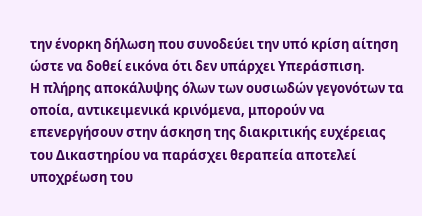την ένορκη δήλωση που συνοδεύει την υπό κρίση αίτηση ώστε να δοθεί εικόνα ότι δεν υπάρχει Υπεράσπιση.
Η πλήρης αποκάλυψης όλων των ουσιωδών γεγονότων τα οποία, αντικειμενικά κρινόμενα, μπορούν να επενεργήσουν στην άσκηση της διακριτικής ευχέρειας του Δικαστηρίου να παράσχει θεραπεία αποτελεί υποχρέωση του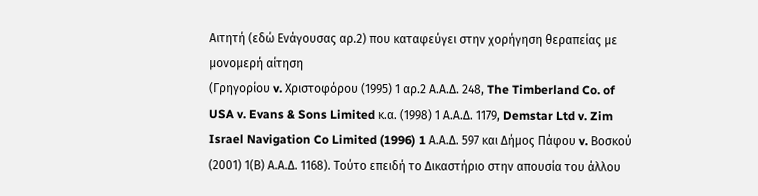Αιτητή (εδώ Ενάγουσας αρ.2) που καταφεύγει στην χορήγηση θεραπείας με μονομερή αίτηση
(Γρηγορίου v. Χριστοφόρου (1995) 1 αρ.2 Α.Α.Δ. 248, The Timberland Co. of
USA v. Evans & Sons Limited κ.α. (1998) 1 Α.Α.Δ. 1179, Demstar Ltd v. Zim Israel Navigation Co Limited (1996) 1 Α.Α.Δ. 597 και Δήμος Πάφου v. Βοσκού (2001) 1(Β) Α.Α.Δ. 1168). Τούτο επειδή το Δικαστήριο στην απουσία του άλλου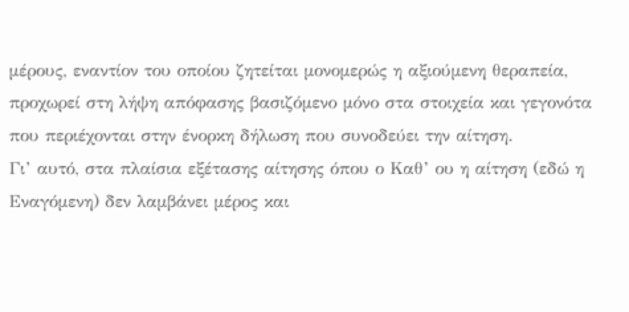μέρους, εναντίον του οποίου ζητείται μονομερώς η αξιούμενη θεραπεία, προχωρεί στη λήψη απόφασης βασιζόμενο μόνο στα στοιχεία και γεγονότα που περιέχονται στην ένορκη δήλωση που συνοδεύει την αίτηση.
Γι’ αυτό, στα πλαίσια εξέτασης αίτησης όπου ο Καθ’ ου η αίτηση (εδώ η Εναγόμενη) δεν λαμβάνει μέρος και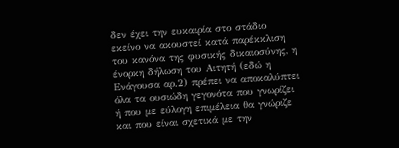δεν έχει την ευκαιρία στο στάδιο εκείνο να ακουστεί κατά παρέκκλιση του κανόνα της φυσικής δικαιοσύνης, η ένορκη δήλωση του Αιτητή (εδώ η Ενάγουσα αρ.2) πρέπει να αποκαλύπτει όλα τα ουσιώδη γεγονότα που γνωρίζει ή που με εύλογη επιμέλεια θα γνώριζε και που είναι σχετικά με την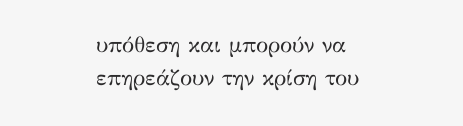υπόθεση και μπορούν να επηρεάζουν την κρίση του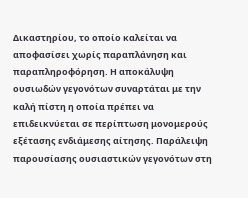Δικαστηρίου, το οποίο καλείται να αποφασίσει χωρίς παραπλάνηση και παραπληροφόρηση. Η αποκάλυψη ουσιωδών γεγονότων συναρτάται με την καλή πίστη η οποία πρέπει να επιδεικνύεται σε περίπτωση μονομερούς εξέτασης ενδιάμεσης αίτησης. Παράλειψη παρουσίασης ουσιαστικών γεγονότων στη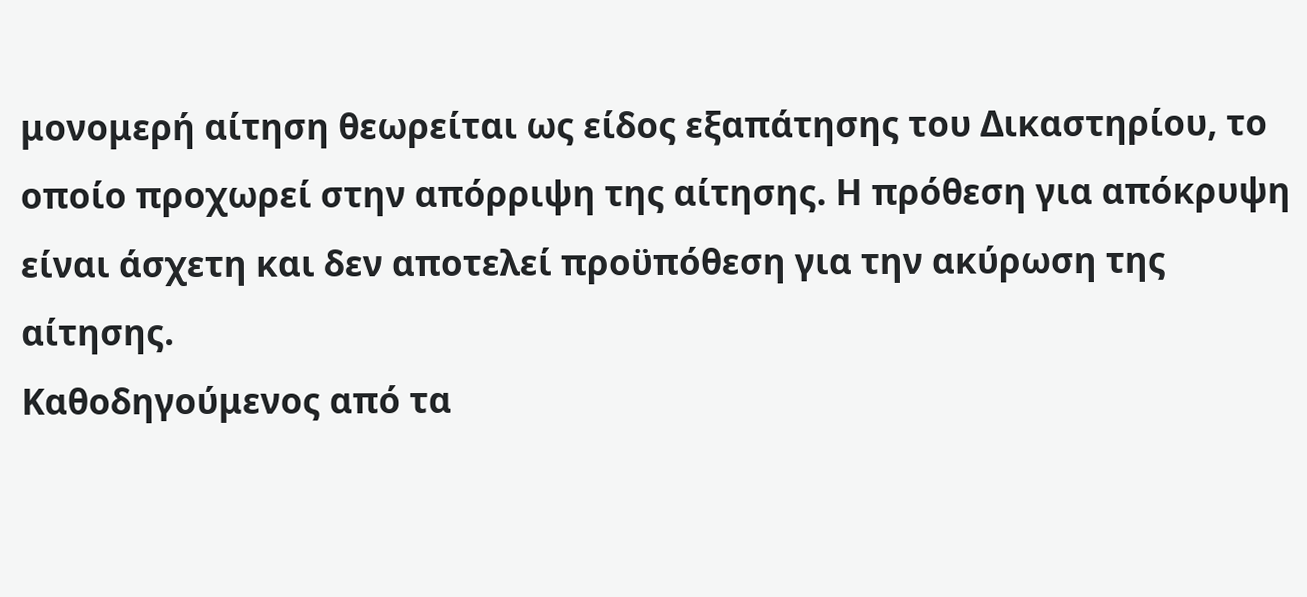μονομερή αίτηση θεωρείται ως είδος εξαπάτησης του Δικαστηρίου, το οποίο προχωρεί στην απόρριψη της αίτησης. Η πρόθεση για απόκρυψη είναι άσχετη και δεν αποτελεί προϋπόθεση για την ακύρωση της αίτησης.
Καθοδηγούμενος από τα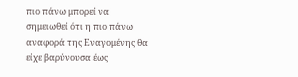πιο πάνω μπορεί να σημειωθεί ότι η πιο πάνω αναφορά της Εναγομένης θα είχε βαρύνουσα έως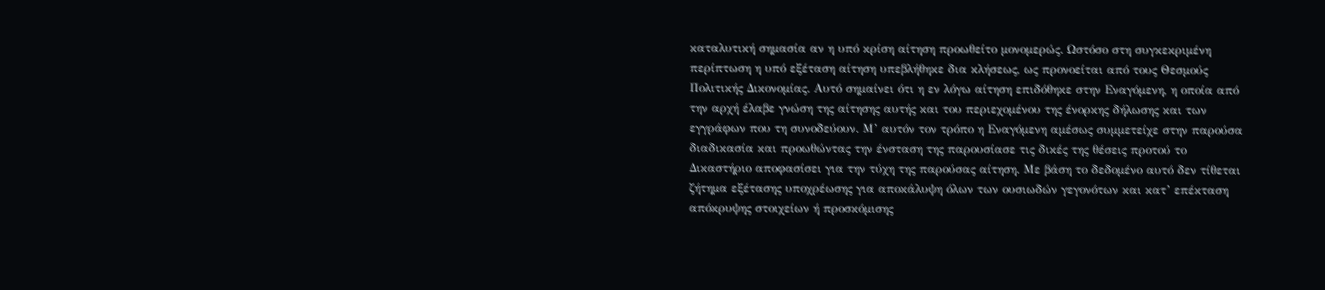καταλυτική σημασία αν η υπό κρίση αίτηση προωθείτο μονομερώς. Ωστόσο στη συγκεκριμένη περίπτωση η υπό εξέταση αίτηση υπεβλήθηκε δια κλήσεως, ως προνοείται από τους Θεσμούς Πολιτικής Δικονομίας. Αυτό σημαίνει ότι η εν λόγω αίτηση επιδόθηκε στην Εναγόμενη, η οποία από την αρχή έλαβε γνώση της αίτησης αυτής και του περιεχομένου της ένορκης δήλωσης και των εγγράφων που τη συνοδεύουν. Μ’ αυτόν τον τρόπο η Εναγόμενη αμέσως συμμετείχε στην παρούσα διαδικασία και προωθώντας την ένσταση της παρουσίασε τις δικές της θέσεις προτού το Δικαστήριο αποφασίσει για την τύχη της παρούσας αίτηση. Με βάση το δεδομένο αυτό δεν τίθεται ζήτημα εξέτασης υποχρέωσης για αποκάλυψη όλων των ουσιωδών γεγονότων και κατ’ επέκταση απόκρυψης στοιχείων ή προσκόμισης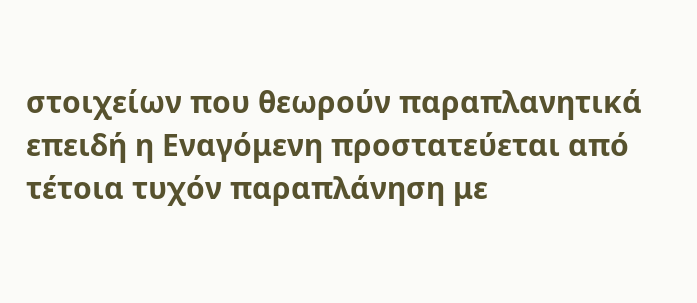στοιχείων που θεωρούν παραπλανητικά επειδή η Εναγόμενη προστατεύεται από τέτοια τυχόν παραπλάνηση με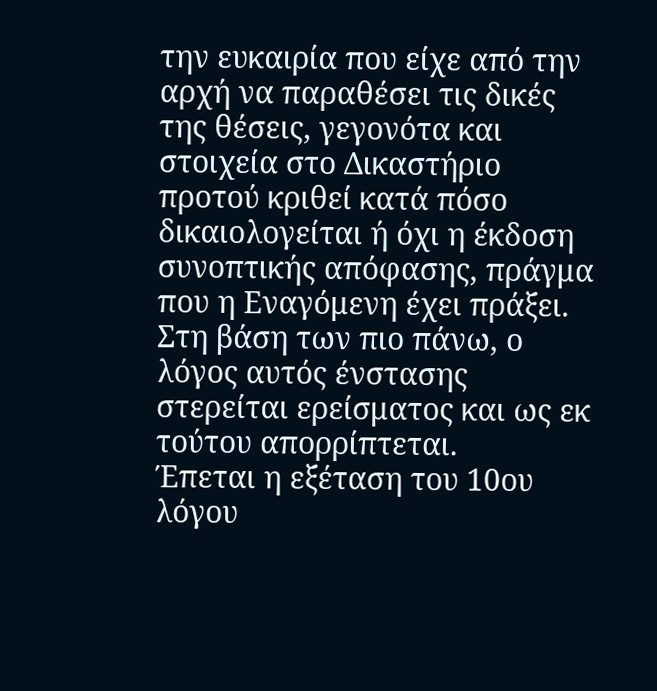την ευκαιρία που είχε από την αρχή να παραθέσει τις δικές της θέσεις, γεγονότα και στοιχεία στο Δικαστήριο προτού κριθεί κατά πόσο δικαιολογείται ή όχι η έκδοση συνοπτικής απόφασης, πράγμα που η Εναγόμενη έχει πράξει.
Στη βάση των πιο πάνω, ο λόγος αυτός ένστασης στερείται ερείσματος και ως εκ τούτου απορρίπτεται.
Έπεται η εξέταση του 10ου λόγου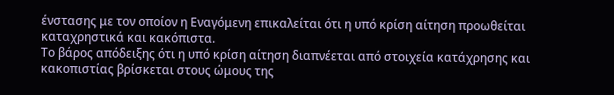ένστασης με τον οποίον η Εναγόμενη επικαλείται ότι η υπό κρίση αίτηση προωθείται καταχρηστικά και κακόπιστα.
Το βάρος απόδειξης ότι η υπό κρίση αίτηση διαπνέεται από στοιχεία κατάχρησης και κακοπιστίας βρίσκεται στους ώμους της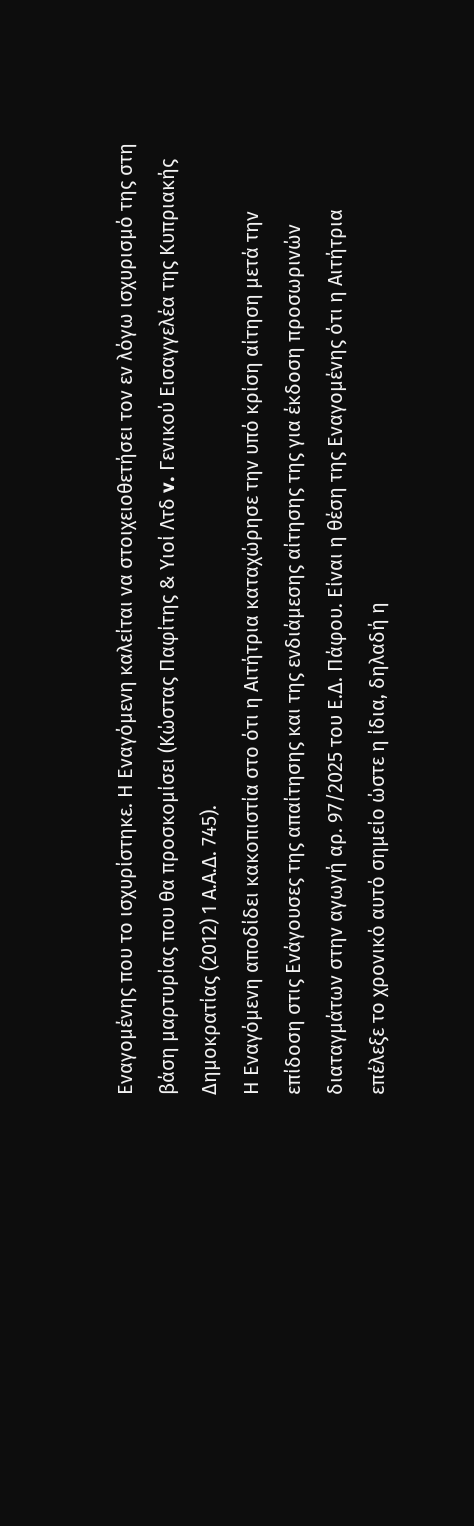Εναγομένης που το ισχυρίστηκε. Η Εναγόμενη καλείται να στοιχειοθετήσει τον εν λόγω ισχυρισμό της στη βάση μαρτυρίας που θα προσκομίσει (Κώστας Παφίτης & Υιοί Λτδ v. Γενικού Εισαγγελέα της Κυπριακής Δημοκρατίας (2012) 1 Α.Α.Δ. 745).
Η Εναγόμενη αποδίδει κακοπιστία στο ότι η Αιτήτρια καταχώρησε την υπό κρίση αίτηση μετά την επίδοση στις Ενάγουσες της απαίτησης και της ενδιάμεσης αίτησης της για έκδοση προσωρινών διαταγμάτων στην αγωγή αρ. 97/2025 του Ε.Δ. Πάφου. Είναι η θέση της Εναγομένης ότι η Αιτήτρια επέλεξε το χρονικό αυτό σημείο ώστε η ίδια, δηλαδή η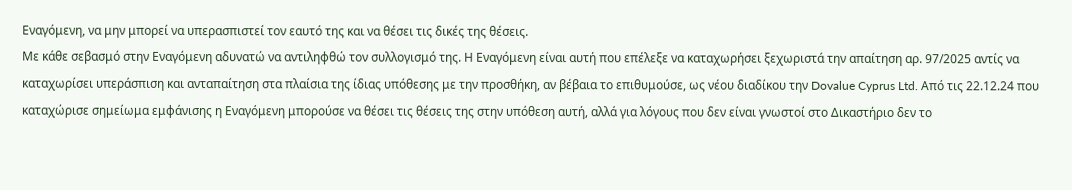Εναγόμενη, να μην μπορεί να υπερασπιστεί τον εαυτό της και να θέσει τις δικές της θέσεις.
Με κάθε σεβασμό στην Εναγόμενη αδυνατώ να αντιληφθώ τον συλλογισμό της. Η Εναγόμενη είναι αυτή που επέλεξε να καταχωρήσει ξεχωριστά την απαίτηση αρ. 97/2025 αντίς να καταχωρίσει υπεράσπιση και ανταπαίτηση στα πλαίσια της ίδιας υπόθεσης με την προσθήκη, αν βέβαια το επιθυμούσε, ως νέου διαδίκου την Dovalue Cyprus Ltd. Από τις 22.12.24 που καταχώρισε σημείωμα εμφάνισης η Εναγόμενη μπορούσε να θέσει τις θέσεις της στην υπόθεση αυτή, αλλά για λόγους που δεν είναι γνωστοί στο Δικαστήριο δεν το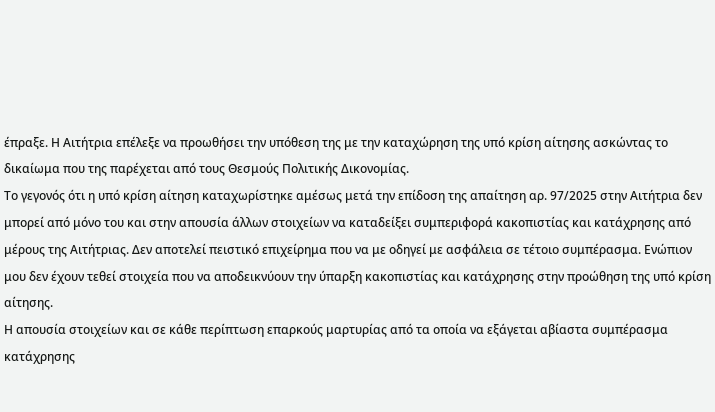έπραξε. Η Αιτήτρια επέλεξε να προωθήσει την υπόθεση της με την καταχώρηση της υπό κρίση αίτησης ασκώντας το δικαίωμα που της παρέχεται από τους Θεσμούς Πολιτικής Δικονομίας.
Το γεγονός ότι η υπό κρίση αίτηση καταχωρίστηκε αμέσως μετά την επίδοση της απαίτηση αρ. 97/2025 στην Αιτήτρια δεν μπορεί από μόνο του και στην απουσία άλλων στοιχείων να καταδείξει συμπεριφορά κακοπιστίας και κατάχρησης από μέρους της Αιτήτριας. Δεν αποτελεί πειστικό επιχείρημα που να με οδηγεί με ασφάλεια σε τέτοιο συμπέρασμα. Ενώπιον μου δεν έχουν τεθεί στοιχεία που να αποδεικνύουν την ύπαρξη κακοπιστίας και κατάχρησης στην προώθηση της υπό κρίση αίτησης.
Η απουσία στοιχείων και σε κάθε περίπτωση επαρκούς μαρτυρίας από τα οποία να εξάγεται αβίαστα συμπέρασμα κατάχρησης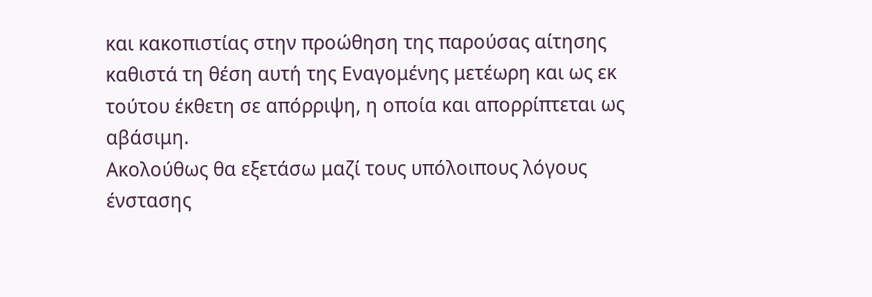και κακοπιστίας στην προώθηση της παρούσας αίτησης καθιστά τη θέση αυτή της Εναγομένης μετέωρη και ως εκ τούτου έκθετη σε απόρριψη, η οποία και απορρίπτεται ως αβάσιμη.
Ακολούθως θα εξετάσω μαζί τους υπόλοιπους λόγους ένστασης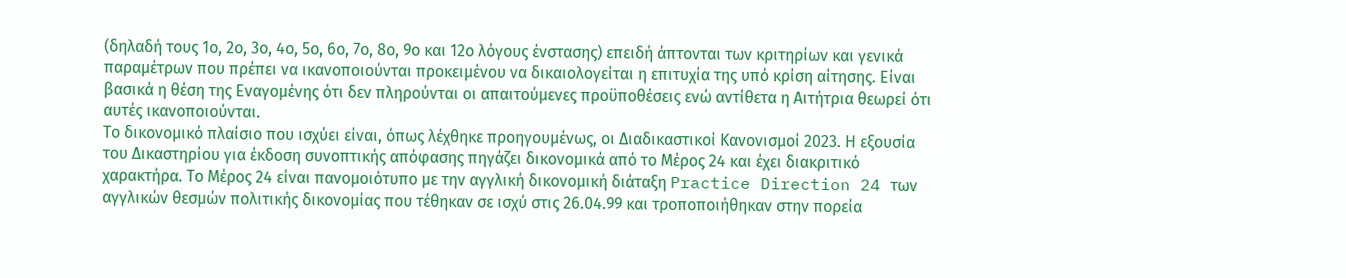(δηλαδή τους 1ο, 2ο, 3ο, 4ο, 5ο, 6ο, 7ο, 8ο, 9ο και 12ο λόγους ένστασης) επειδή άπτονται των κριτηρίων και γενικά παραμέτρων που πρέπει να ικανοποιούνται προκειμένου να δικαιολογείται η επιτυχία της υπό κρίση αίτησης. Είναι βασικά η θέση της Εναγομένης ότι δεν πληρούνται οι απαιτούμενες προϋποθέσεις ενώ αντίθετα η Αιτήτρια θεωρεί ότι αυτές ικανοποιούνται.
Το δικονομικό πλαίσιο που ισχύει είναι, όπως λέχθηκε προηγουμένως, οι Διαδικαστικοί Κανονισμοί 2023. Η εξουσία του Δικαστηρίου για έκδοση συνοπτικής απόφασης πηγάζει δικονομικά από το Μέρος 24 και έχει διακριτικό χαρακτήρα. Το Μέρος 24 είναι πανομοιότυπο με την αγγλική δικονομική διάταξη Practice Direction 24 των αγγλικών θεσμών πολιτικής δικονομίας που τέθηκαν σε ισχύ στις 26.04.99 και τροποποιήθηκαν στην πορεία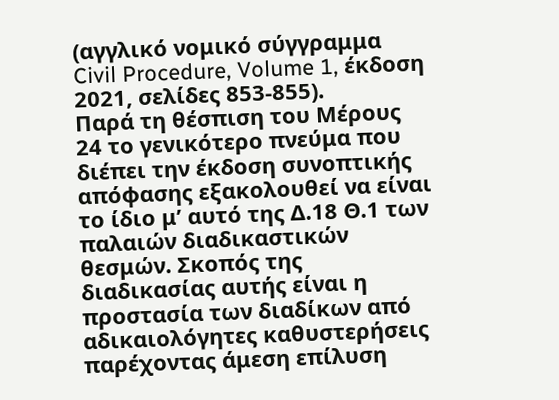(αγγλικό νομικό σύγγραμμα Civil Procedure, Volume 1, έκδοση 2021, σελίδες 853-855).
Παρά τη θέσπιση του Μέρους 24 το γενικότερο πνεύμα που διέπει την έκδοση συνοπτικής απόφασης εξακολουθεί να είναι το ίδιο μ’ αυτό της Δ.18 Θ.1 των παλαιών διαδικαστικών θεσμών. Σκοπός της διαδικασίας αυτής είναι η προστασία των διαδίκων από αδικαιολόγητες καθυστερήσεις παρέχοντας άμεση επίλυση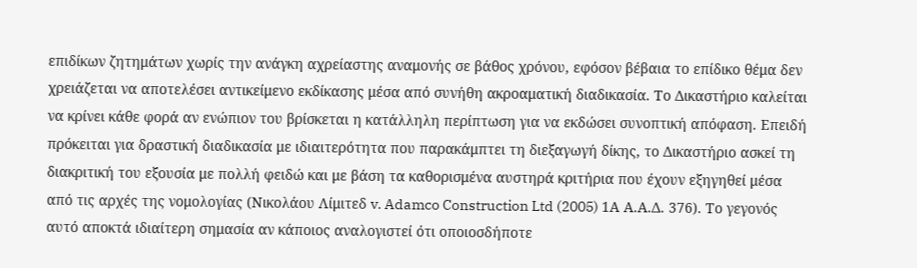επιδίκων ζητημάτων χωρίς την ανάγκη αχρείαστης αναμονής σε βάθος χρόνου, εφόσον βέβαια το επίδικο θέμα δεν χρειάζεται να αποτελέσει αντικείμενο εκδίκασης μέσα από συνήθη ακροαματική διαδικασία. Το Δικαστήριο καλείται να κρίνει κάθε φορά αν ενώπιον του βρίσκεται η κατάλληλη περίπτωση για να εκδώσει συνοπτική απόφαση. Επειδή πρόκειται για δραστική διαδικασία με ιδιαιτερότητα που παρακάμπτει τη διεξαγωγή δίκης, το Δικαστήριο ασκεί τη διακριτική του εξουσία με πολλή φειδώ και με βάση τα καθορισμένα αυστηρά κριτήρια που έχουν εξηγηθεί μέσα από τις αρχές της νομολογίας (Νικολάου Λίμιτεδ v. Adamco Construction Ltd (2005) 1Α Α.Α.Δ. 376). Το γεγονός αυτό αποκτά ιδιαίτερη σημασία αν κάποιος αναλογιστεί ότι οποιοσδήποτε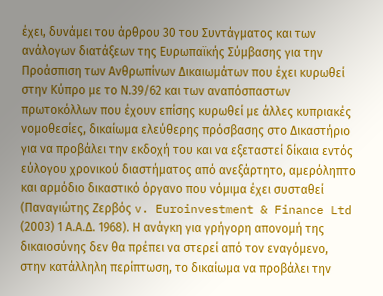έχει, δυνάμει του άρθρου 30 του Συντάγματος και των ανάλογων διατάξεων της Ευρωπαϊκής Σύμβασης για την Προάσπιση των Ανθρωπίνων Δικαιωμάτων που έχει κυρωθεί στην Κύπρο με το Ν.39/62 και των αναπόσπαστων πρωτοκόλλων που έχουν επίσης κυρωθεί με άλλες κυπριακές νομοθεσίες, δικαίωμα ελεύθερης πρόσβασης στο Δικαστήριο για να προβάλει την εκδοχή του και να εξεταστεί δίκαια εντός εύλογου χρονικού διαστήματος από ανεξάρτητο, αμερόληπτο και αρμόδιο δικαστικό όργανο που νόμιμα έχει συσταθεί (Παναγιώτης Ζερβός v. Euroinvestment & Finance Ltd (2003) 1 Α.Α.Δ. 1968). Η ανάγκη για γρήγορη απονομή της δικαιοσύνης δεν θα πρέπει να στερεί από τον εναγόμενο, στην κατάλληλη περίπτωση, το δικαίωμα να προβάλει την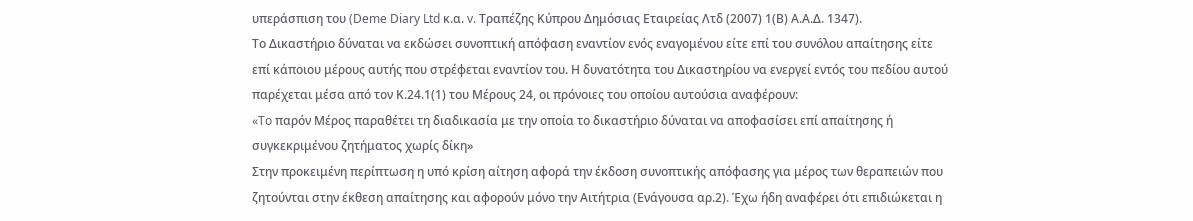υπεράσπιση του (Deme Diary Ltd κ.α. v. Τραπέζης Κύπρου Δημόσιας Εταιρείας Λτδ (2007) 1(Β) Α.Α.Δ. 1347).
Το Δικαστήριο δύναται να εκδώσει συνοπτική απόφαση εναντίον ενός εναγομένου είτε επί του συνόλου απαίτησης είτε επί κάποιου μέρους αυτής που στρέφεται εναντίον του. Η δυνατότητα του Δικαστηρίου να ενεργεί εντός του πεδίου αυτού παρέχεται μέσα από τον Κ.24.1(1) του Μέρους 24, οι πρόνοιες του οποίου αυτούσια αναφέρουν:
«To παρόν Μέρος παραθέτει τη διαδικασία με την οποία το δικαστήριο δύναται να αποφασίσει επί απαίτησης ή συγκεκριμένου ζητήματος χωρίς δίκη»
Στην προκειμένη περίπτωση η υπό κρίση αίτηση αφορά την έκδοση συνοπτικής απόφασης για μέρος των θεραπειών που ζητούνται στην έκθεση απαίτησης και αφορούν μόνο την Αιτήτρια (Ενάγουσα αρ.2). Έχω ήδη αναφέρει ότι επιδιώκεται η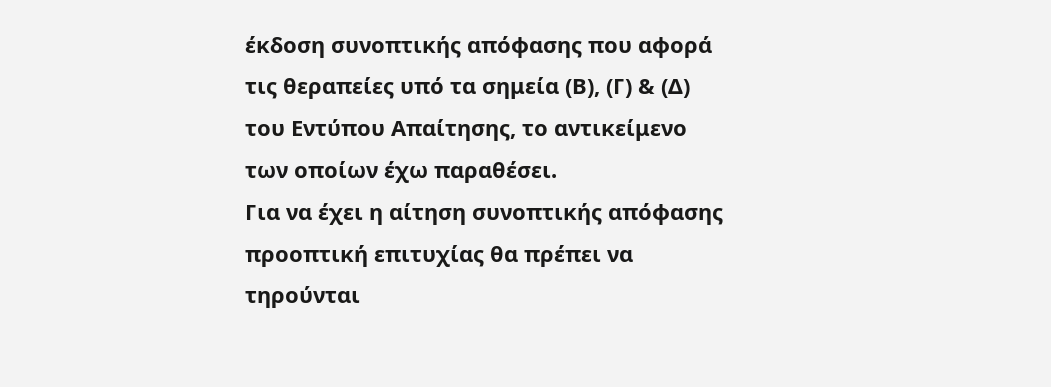έκδοση συνοπτικής απόφασης που αφορά τις θεραπείες υπό τα σημεία (Β), (Γ) & (Δ) του Εντύπου Απαίτησης, το αντικείμενο των οποίων έχω παραθέσει.
Για να έχει η αίτηση συνοπτικής απόφασης προοπτική επιτυχίας θα πρέπει να τηρούνται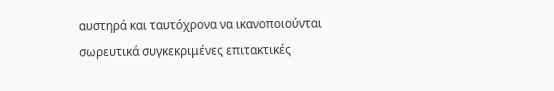αυστηρά και ταυτόχρονα να ικανοποιούνται σωρευτικά συγκεκριμένες επιτακτικές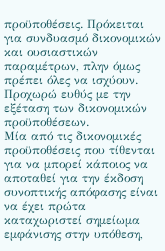προϋποθέσεις. Πρόκειται για συνδυασμό δικονομικών και ουσιαστικών παραμέτρων, πλην όμως πρέπει όλες να ισχύουν.
Προχωρώ ευθύς με την εξέταση των δικονομικών προϋποθέσεων.
Μία από τις δικονομικές προϋποθέσεις που τίθενται για να μπορεί κάποιος να αποταθεί για την έκδοση συνοπτικής απόφασης είναι να έχει πρώτα καταχωριστεί σημείωμα εμφάνισης στην υπόθεση,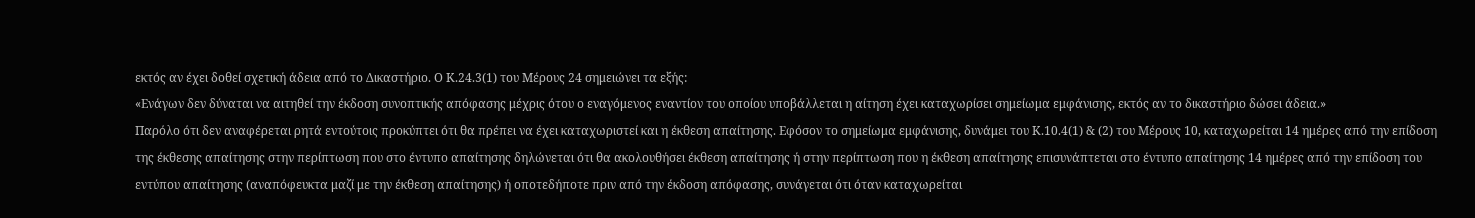εκτός αν έχει δοθεί σχετική άδεια από το Δικαστήριο. Ο Κ.24.3(1) του Μέρους 24 σημειώνει τα εξής:
«Ενάγων δεν δύναται να αιτηθεί την έκδοση συνοπτικής απόφασης μέχρις ότου ο εναγόμενος εναντίον του οποίου υποβάλλεται η αίτηση έχει καταχωρίσει σημείωμα εμφάνισης, εκτός αν το δικαστήριο δώσει άδεια.»
Παρόλο ότι δεν αναφέρεται ρητά εντούτοις προκύπτει ότι θα πρέπει να έχει καταχωριστεί και η έκθεση απαίτησης. Εφόσον το σημείωμα εμφάνισης, δυνάμει του Κ.10.4(1) & (2) του Μέρους 10, καταχωρείται 14 ημέρες από την επίδοση της έκθεσης απαίτησης στην περίπτωση που στο έντυπο απαίτησης δηλώνεται ότι θα ακολουθήσει έκθεση απαίτησης ή στην περίπτωση που η έκθεση απαίτησης επισυνάπτεται στο έντυπο απαίτησης 14 ημέρες από την επίδοση του εντύπου απαίτησης (αναπόφευκτα μαζί με την έκθεση απαίτησης) ή οποτεδήποτε πριν από την έκδοση απόφασης, συνάγεται ότι όταν καταχωρείται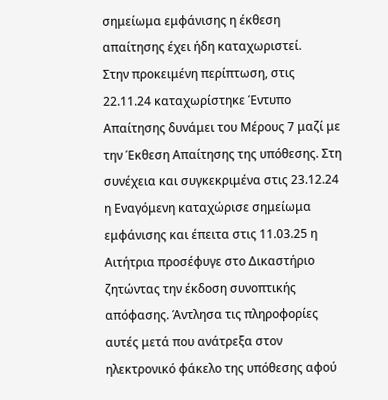σημείωμα εμφάνισης η έκθεση απαίτησης έχει ήδη καταχωριστεί.
Στην προκειμένη περίπτωση, στις 22.11.24 καταχωρίστηκε Έντυπο Απαίτησης δυνάμει του Μέρους 7 μαζί με την Έκθεση Απαίτησης της υπόθεσης. Στη συνέχεια και συγκεκριμένα στις 23.12.24 η Εναγόμενη καταχώρισε σημείωμα εμφάνισης και έπειτα στις 11.03.25 η Αιτήτρια προσέφυγε στο Δικαστήριο ζητώντας την έκδοση συνοπτικής απόφασης. Άντλησα τις πληροφορίες αυτές μετά που ανάτρεξα στον ηλεκτρονικό φάκελο της υπόθεσης αφού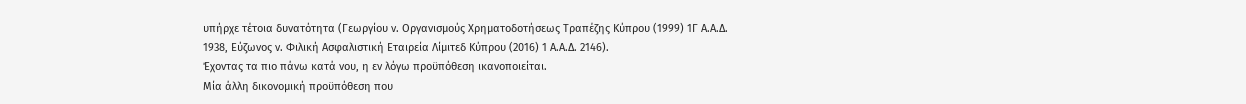υπήρχε τέτοια δυνατότητα (Γεωργίου ν. Οργανισμούς Χρηματοδοτήσεως Τραπέζης Κύπρου (1999) 1Γ Α.Α.Δ. 1938, Εύζωνος ν. Φιλική Ασφαλιστική Εταιρεία Λίμιτεδ Κύπρου (2016) 1 Α.Α.Δ. 2146).
Έχοντας τα πιο πάνω κατά νου, η εν λόγω προϋπόθεση ικανοποιείται.
Μία άλλη δικονομική προϋπόθεση που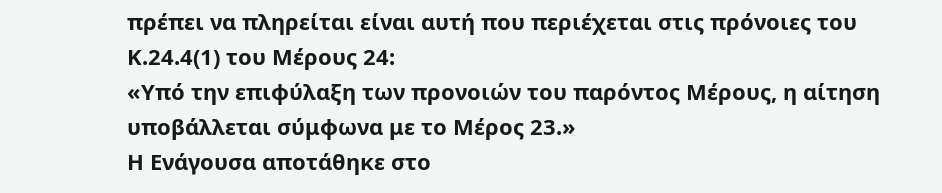πρέπει να πληρείται είναι αυτή που περιέχεται στις πρόνοιες του Κ.24.4(1) του Μέρους 24:
«Υπό την επιφύλαξη των προνοιών του παρόντος Μέρους, η αίτηση υποβάλλεται σύμφωνα με το Μέρος 23.»
Η Ενάγουσα αποτάθηκε στο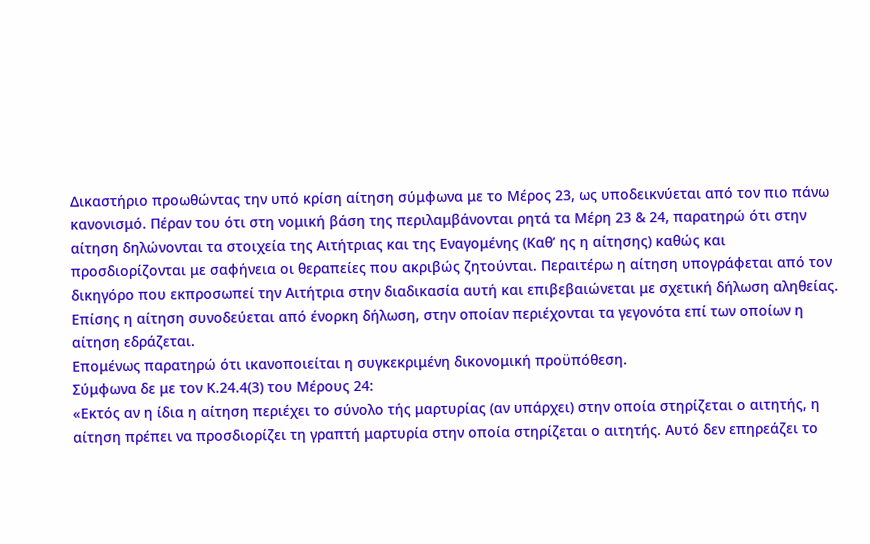Δικαστήριο προωθώντας την υπό κρίση αίτηση σύμφωνα με το Μέρος 23, ως υποδεικνύεται από τον πιο πάνω κανονισμό. Πέραν του ότι στη νομική βάση της περιλαμβάνονται ρητά τα Μέρη 23 & 24, παρατηρώ ότι στην αίτηση δηλώνονται τα στοιχεία της Αιτήτριας και της Εναγομένης (Καθ’ ης η αίτησης) καθώς και προσδιορίζονται με σαφήνεια οι θεραπείες που ακριβώς ζητούνται. Περαιτέρω η αίτηση υπογράφεται από τον δικηγόρο που εκπροσωπεί την Αιτήτρια στην διαδικασία αυτή και επιβεβαιώνεται με σχετική δήλωση αληθείας. Επίσης η αίτηση συνοδεύεται από ένορκη δήλωση, στην οποίαν περιέχονται τα γεγονότα επί των οποίων η αίτηση εδράζεται.
Επομένως παρατηρώ ότι ικανοποιείται η συγκεκριμένη δικονομική προϋπόθεση.
Σύμφωνα δε με τον Κ.24.4(3) του Μέρους 24:
«Εκτός αν η ίδια η αίτηση περιέχει το σύνολο τής μαρτυρίας (αν υπάρχει) στην οποία στηρίζεται ο αιτητής, η αίτηση πρέπει να προσδιορίζει τη γραπτή μαρτυρία στην οποία στηρίζεται ο αιτητής. Αυτό δεν επηρεάζει το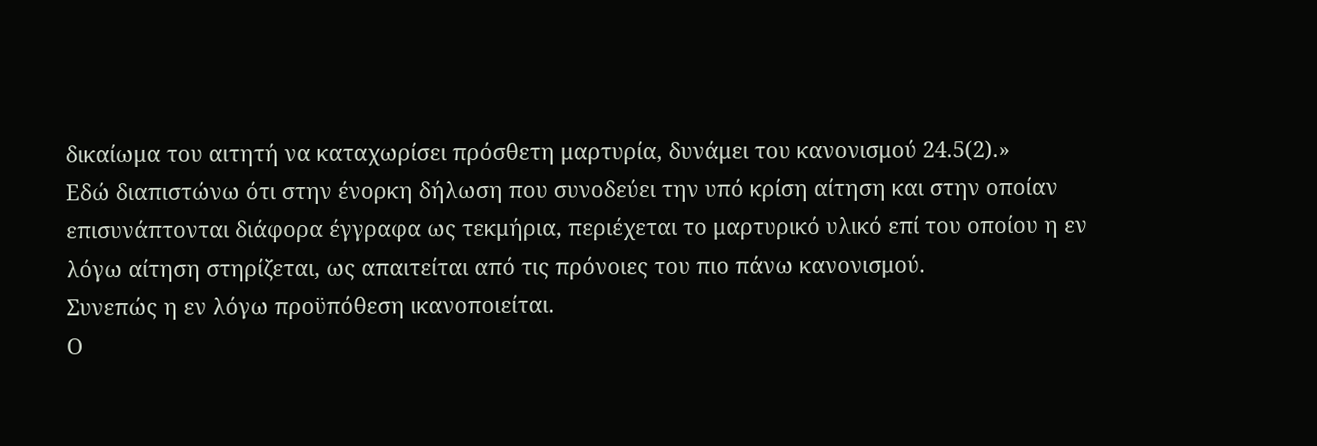δικαίωμα του αιτητή να καταχωρίσει πρόσθετη μαρτυρία, δυνάμει του κανονισμού 24.5(2).»
Εδώ διαπιστώνω ότι στην ένορκη δήλωση που συνοδεύει την υπό κρίση αίτηση και στην οποίαν επισυνάπτονται διάφορα έγγραφα ως τεκμήρια, περιέχεται το μαρτυρικό υλικό επί του οποίου η εν λόγω αίτηση στηρίζεται, ως απαιτείται από τις πρόνοιες του πιο πάνω κανονισμού.
Συνεπώς η εν λόγω προϋπόθεση ικανοποιείται.
Ο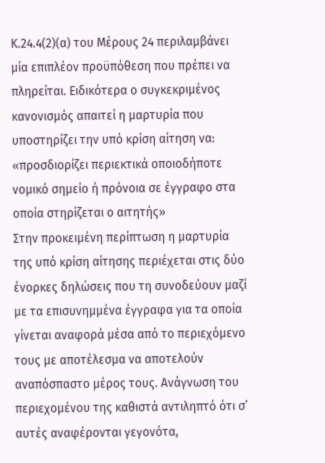Κ.24.4(2)(α) του Μέρους 24 περιλαμβάνει μία επιπλέον προϋπόθεση που πρέπει να πληρείται. Ειδικότερα ο συγκεκριμένος κανονισμός απαιτεί η μαρτυρία που υποστηρίζει την υπό κρίση αίτηση να:
«προσδιορίζει περιεκτικά οποιοδήποτε νομικό σημείο ή πρόνοια σε έγγραφο στα οποία στηρίζεται ο αιτητής»
Στην προκειμένη περίπτωση η μαρτυρία της υπό κρίση αίτησης περιέχεται στις δύο ένορκες δηλώσεις που τη συνοδεύουν μαζί με τα επισυνημμένα έγγραφα για τα οποία γίνεται αναφορά μέσα από το περιεχόμενο τους με αποτέλεσμα να αποτελούν αναπόσπαστο μέρος τους. Ανάγνωση του περιεχομένου της καθιστά αντιληπτό ότι σ’ αυτές αναφέρονται γεγονότα,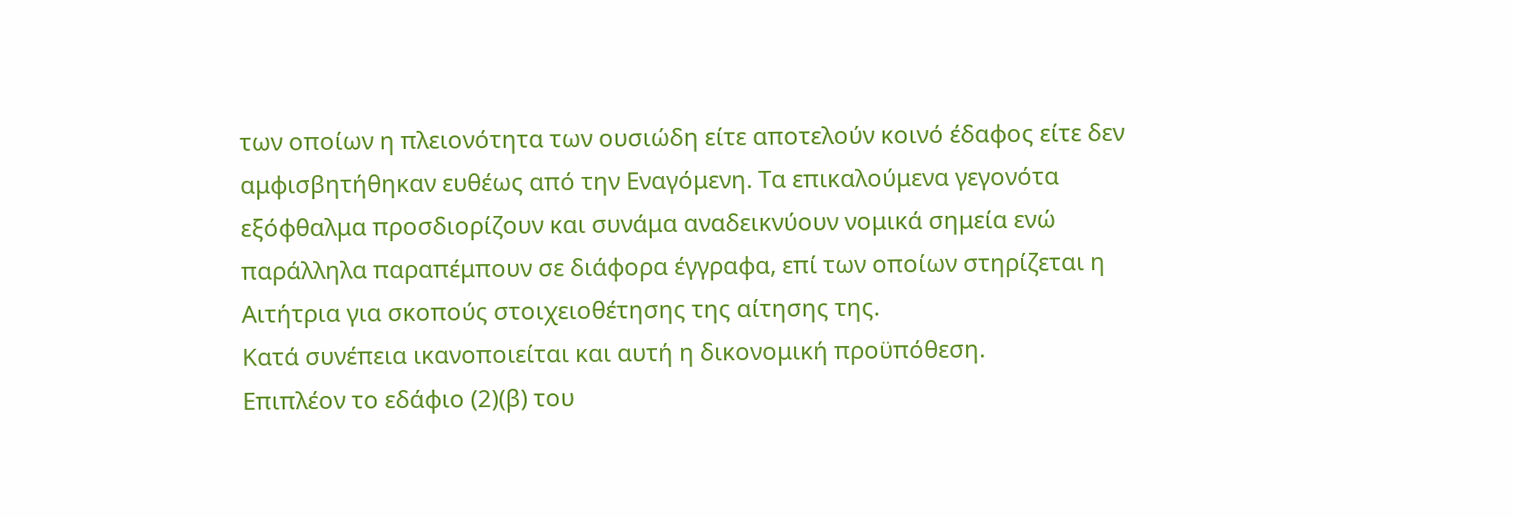των οποίων η πλειονότητα των ουσιώδη είτε αποτελούν κοινό έδαφος είτε δεν αμφισβητήθηκαν ευθέως από την Εναγόμενη. Τα επικαλούμενα γεγονότα εξόφθαλμα προσδιορίζουν και συνάμα αναδεικνύουν νομικά σημεία ενώ παράλληλα παραπέμπουν σε διάφορα έγγραφα, επί των οποίων στηρίζεται η Αιτήτρια για σκοπούς στοιχειοθέτησης της αίτησης της.
Κατά συνέπεια ικανοποιείται και αυτή η δικονομική προϋπόθεση.
Επιπλέον το εδάφιο (2)(β) του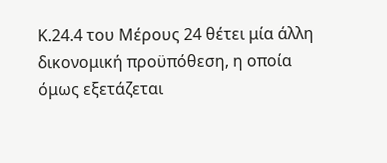Κ.24.4 του Μέρους 24 θέτει μία άλλη δικονομική προϋπόθεση, η οποία όμως εξετάζεται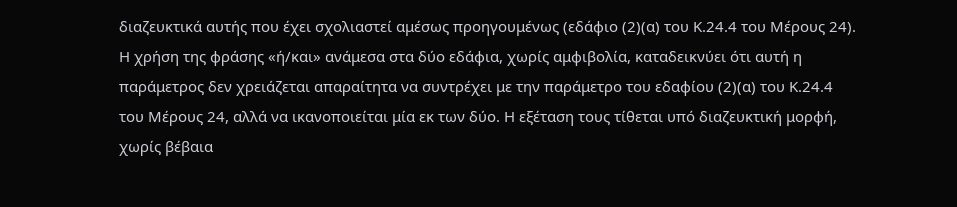διαζευκτικά αυτής που έχει σχολιαστεί αμέσως προηγουμένως (εδάφιο (2)(α) του Κ.24.4 του Μέρους 24). Η χρήση της φράσης «ή/και» ανάμεσα στα δύο εδάφια, χωρίς αμφιβολία, καταδεικνύει ότι αυτή η παράμετρος δεν χρειάζεται απαραίτητα να συντρέχει με την παράμετρο του εδαφίου (2)(α) του Κ.24.4 του Μέρους 24, αλλά να ικανοποιείται μία εκ των δύο. Η εξέταση τους τίθεται υπό διαζευκτική μορφή, χωρίς βέβαια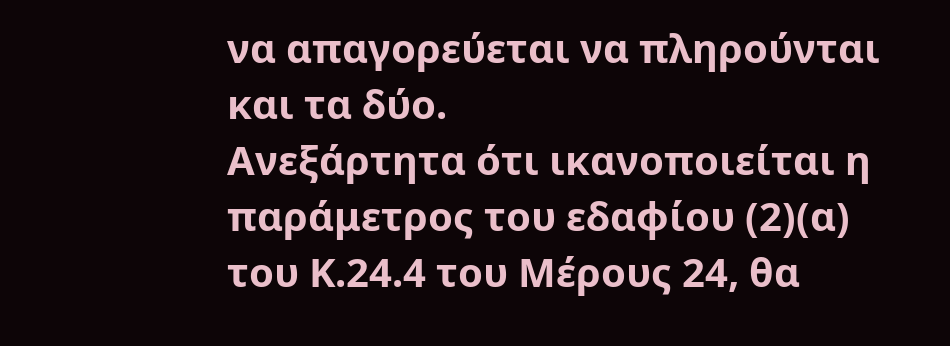να απαγορεύεται να πληρούνται και τα δύο.
Ανεξάρτητα ότι ικανοποιείται η παράμετρος του εδαφίου (2)(α) του Κ.24.4 του Μέρους 24, θα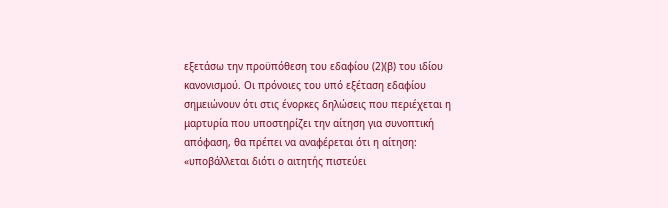εξετάσω την προϋπόθεση του εδαφίου (2)(β) του ιδίου κανονισμού. Οι πρόνοιες του υπό εξέταση εδαφίου σημειώνουν ότι στις ένορκες δηλώσεις που περιέχεται η μαρτυρία που υποστηρίζει την αίτηση για συνοπτική απόφαση, θα πρέπει να αναφέρεται ότι η αίτηση:
«υποβάλλεται διότι ο αιτητής πιστεύει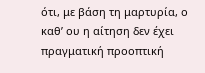ότι, με βάση τη μαρτυρία, ο καθ’ ου η αίτηση δεν έχει πραγματική προοπτική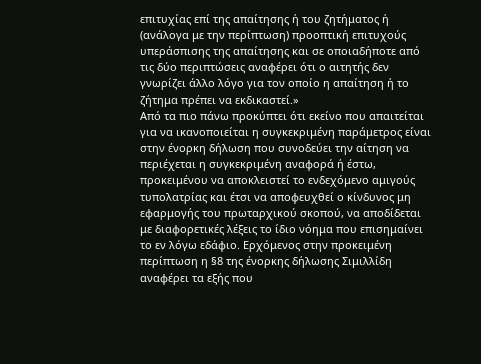επιτυχίας επί της απαίτησης ή του ζητήματος ή (ανάλογα με την περίπτωση) προοπτική επιτυχούς υπεράσπισης της απαίτησης και σε οποιαδήποτε από τις δύο περιπτώσεις αναφέρει ότι ο αιτητής δεν γνωρίζει άλλο λόγο για τον οποίο η απαίτηση ή το ζήτημα πρέπει να εκδικαστεί.»
Από τα πιο πάνω προκύπτει ότι εκείνο που απαιτείται για να ικανοποιείται η συγκεκριμένη παράμετρος είναι στην ένορκη δήλωση που συνοδεύει την αίτηση να περιέχεται η συγκεκριμένη αναφορά ή έστω, προκειμένου να αποκλειστεί το ενδεχόμενο αμιγούς τυπολατρίας και έτσι να αποφευχθεί ο κίνδυνος μη εφαρμογής του πρωταρχικού σκοπού, να αποδίδεται με διαφορετικές λέξεις το ίδιο νόημα που επισημαίνει το εν λόγω εδάφιο. Ερχόμενος στην προκειμένη περίπτωση η §8 της ένορκης δήλωσης Σιμιλλίδη αναφέρει τα εξής που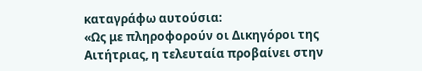καταγράφω αυτούσια:
«Ως με πληροφορούν οι Δικηγόροι της Αιτήτριας, η τελευταία προβαίνει στην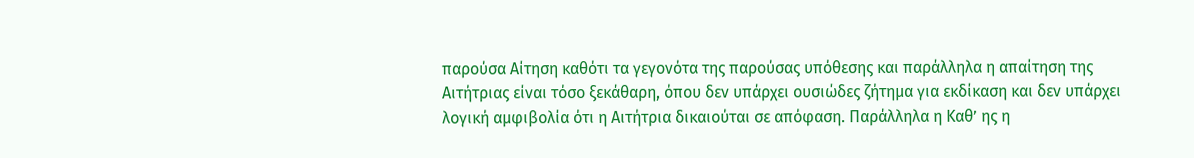παρούσα Αίτηση καθότι τα γεγονότα της παρούσας υπόθεσης και παράλληλα η απαίτηση της Αιτήτριας είναι τόσο ξεκάθαρη, όπου δεν υπάρχει ουσιώδες ζήτημα για εκδίκαση και δεν υπάρχει λογική αμφιβολία ότι η Αιτήτρια δικαιούται σε απόφαση. Παράλληλα η Καθ’ ης η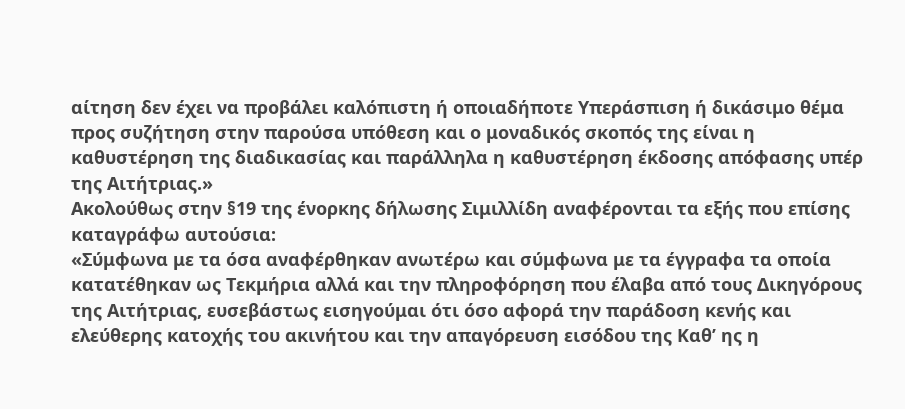αίτηση δεν έχει να προβάλει καλόπιστη ή οποιαδήποτε Υπεράσπιση ή δικάσιμο θέμα προς συζήτηση στην παρούσα υπόθεση και ο μοναδικός σκοπός της είναι η καθυστέρηση της διαδικασίας και παράλληλα η καθυστέρηση έκδοσης απόφασης υπέρ της Αιτήτριας.»
Ακολούθως στην §19 της ένορκης δήλωσης Σιμιλλίδη αναφέρονται τα εξής που επίσης καταγράφω αυτούσια:
«Σύμφωνα με τα όσα αναφέρθηκαν ανωτέρω και σύμφωνα με τα έγγραφα τα οποία κατατέθηκαν ως Τεκμήρια αλλά και την πληροφόρηση που έλαβα από τους Δικηγόρους της Αιτήτριας, ευσεβάστως εισηγούμαι ότι όσο αφορά την παράδοση κενής και ελεύθερης κατοχής του ακινήτου και την απαγόρευση εισόδου της Καθ’ ης η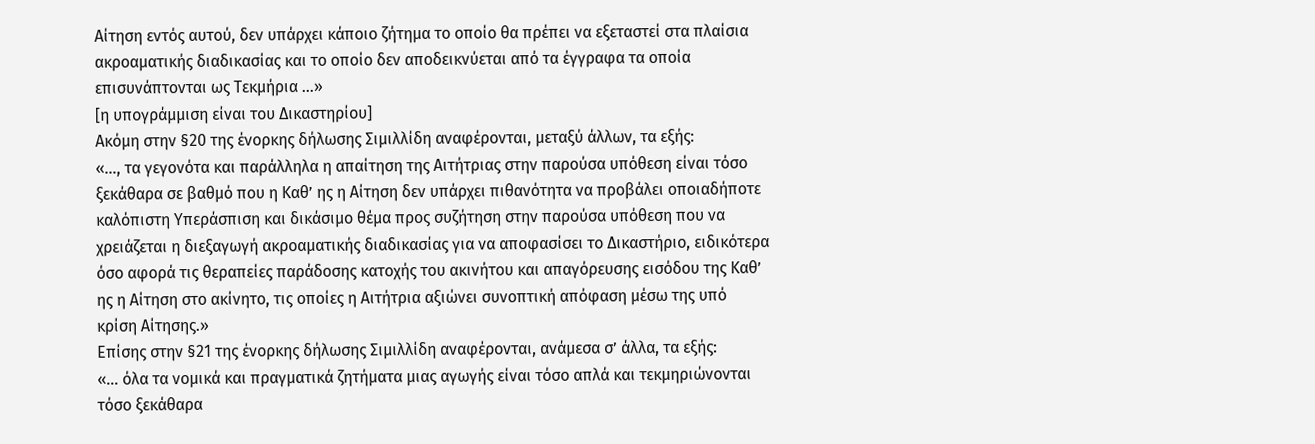Αίτηση εντός αυτού, δεν υπάρχει κάποιο ζήτημα το οποίο θα πρέπει να εξεταστεί στα πλαίσια ακροαματικής διαδικασίας και το οποίο δεν αποδεικνύεται από τα έγγραφα τα οποία επισυνάπτονται ως Τεκμήρια …»
[η υπογράμμιση είναι του Δικαστηρίου]
Ακόμη στην §20 της ένορκης δήλωσης Σιμιλλίδη αναφέρονται, μεταξύ άλλων, τα εξής:
«…, τα γεγονότα και παράλληλα η απαίτηση της Αιτήτριας στην παρούσα υπόθεση είναι τόσο ξεκάθαρα σε βαθμό που η Καθ’ ης η Αίτηση δεν υπάρχει πιθανότητα να προβάλει οποιαδήποτε καλόπιστη Υπεράσπιση και δικάσιμο θέμα προς συζήτηση στην παρούσα υπόθεση που να χρειάζεται η διεξαγωγή ακροαματικής διαδικασίας για να αποφασίσει το Δικαστήριο, ειδικότερα όσο αφορά τις θεραπείες παράδοσης κατοχής του ακινήτου και απαγόρευσης εισόδου της Καθ’ ης η Αίτηση στο ακίνητο, τις οποίες η Αιτήτρια αξιώνει συνοπτική απόφαση μέσω της υπό κρίση Αίτησης.»
Επίσης στην §21 της ένορκης δήλωσης Σιμιλλίδη αναφέρονται, ανάμεσα σ’ άλλα, τα εξής:
«… όλα τα νομικά και πραγματικά ζητήματα μιας αγωγής είναι τόσο απλά και τεκμηριώνονται τόσο ξεκάθαρα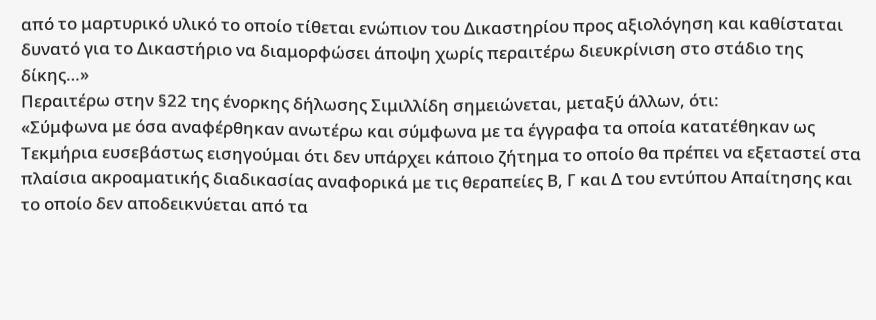από το μαρτυρικό υλικό το οποίο τίθεται ενώπιον του Δικαστηρίου προς αξιολόγηση και καθίσταται δυνατό για το Δικαστήριο να διαμορφώσει άποψη χωρίς περαιτέρω διευκρίνιση στο στάδιο της δίκης…»
Περαιτέρω στην §22 της ένορκης δήλωσης Σιμιλλίδη σημειώνεται, μεταξύ άλλων, ότι:
«Σύμφωνα με όσα αναφέρθηκαν ανωτέρω και σύμφωνα με τα έγγραφα τα οποία κατατέθηκαν ως Τεκμήρια ευσεβάστως εισηγούμαι ότι δεν υπάρχει κάποιο ζήτημα το οποίο θα πρέπει να εξεταστεί στα πλαίσια ακροαματικής διαδικασίας αναφορικά με τις θεραπείες Β, Γ και Δ του εντύπου Απαίτησης και το οποίο δεν αποδεικνύεται από τα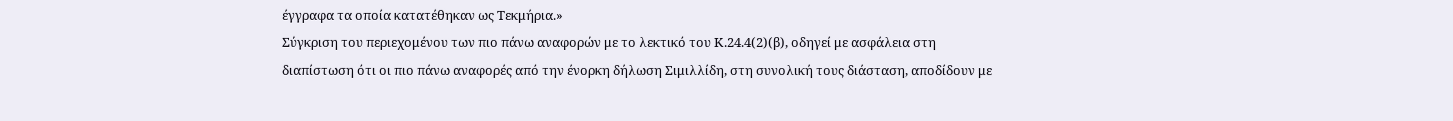έγγραφα τα οποία κατατέθηκαν ως Τεκμήρια.»
Σύγκριση του περιεχομένου των πιο πάνω αναφορών με το λεκτικό του Κ.24.4(2)(β), οδηγεί με ασφάλεια στη διαπίστωση ότι οι πιο πάνω αναφορές από την ένορκη δήλωση Σιμιλλίδη, στη συνολική τους διάσταση, αποδίδουν με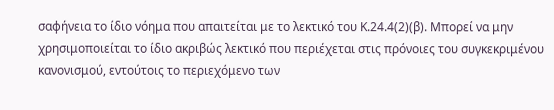σαφήνεια το ίδιο νόημα που απαιτείται με το λεκτικό του Κ.24.4(2)(β). Μπορεί να μην χρησιμοποιείται το ίδιο ακριβώς λεκτικό που περιέχεται στις πρόνοιες του συγκεκριμένου κανονισμού, εντούτοις το περιεχόμενο των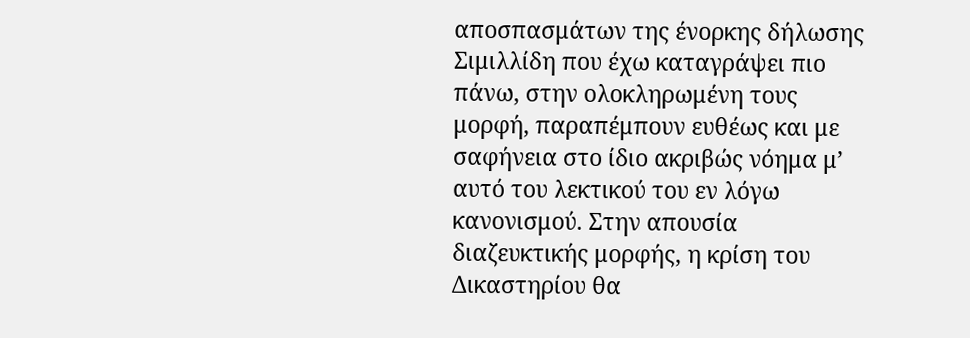αποσπασμάτων της ένορκης δήλωσης Σιμιλλίδη που έχω καταγράψει πιο πάνω, στην ολοκληρωμένη τους μορφή, παραπέμπουν ευθέως και με σαφήνεια στο ίδιο ακριβώς νόημα μ’ αυτό του λεκτικού του εν λόγω κανονισμού. Στην απουσία διαζευκτικής μορφής, η κρίση του Δικαστηρίου θα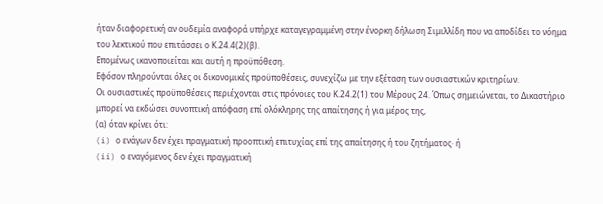ήταν διαφορετική αν ουδεμία αναφορά υπήρχε καταγεγραμμένη στην ένορκη δήλωση Σιμιλλίδη που να αποδίδει το νόημα του λεκτικού που επιτάσσει ο Κ.24.4(2)(β).
Επομένως ικανοποιείται και αυτή η προϋπόθεση.
Εφόσον πληρούνται όλες οι δικονομικές προϋποθέσεις, συνεχίζω με την εξέταση των ουσιαστικών κριτηρίων.
Οι ουσιαστικές προϋποθέσεις περιέχονται στις πρόνοιες του Κ.24.2(1) του Μέρους 24. Όπως σημειώνεται, το Δικαστήριο μπορεί να εκδώσει συνοπτική απόφαση επί ολόκληρης της απαίτησης ή για μέρος της,
(α) όταν κρίνει ότι:
(i) ο ενάγων δεν έχει πραγματική προοπτική επιτυχίας επί της απαίτησης ή του ζητήματος· ή
(ii) ο εναγόμενος δεν έχει πραγματική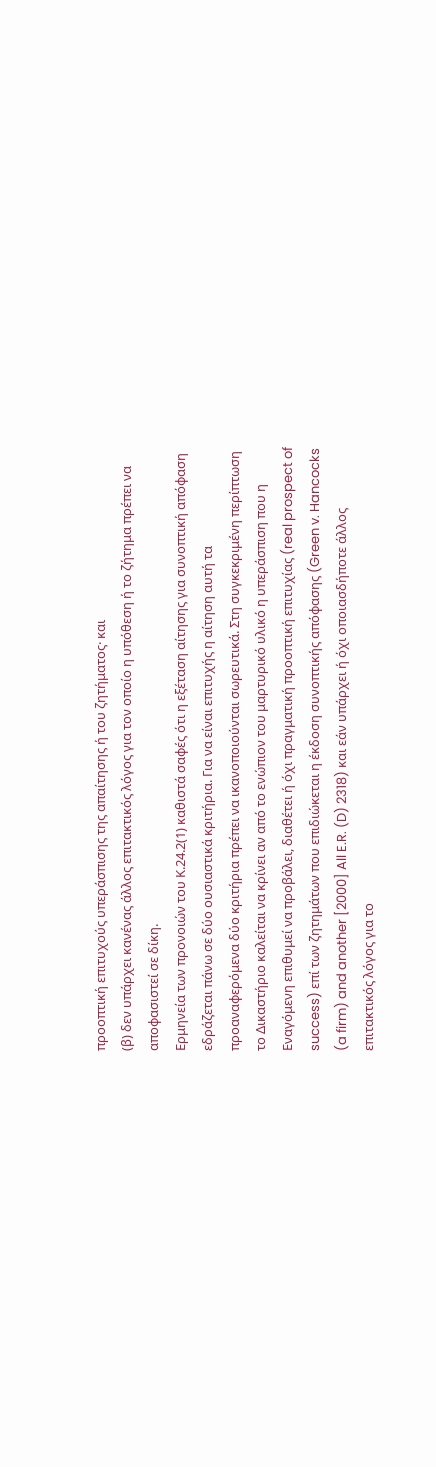προοπτική επιτυχούς υπεράσπισης της απαίτησης ή του ζητήματος· και
(β) δεν υπάρχει κανένας άλλος επιτακτικός λόγος για τον οποίο η υπόθεση ή το ζήτημα πρέπει να αποφασιστεί σε δίκη.
Ερμηνεία των προνοιών του Κ.24.2(1) καθιστά σαφές ότι η εξέταση αίτησης για συνοπτική απόφαση εδράζεται πάνω σε δύο ουσιαστικά κριτήρια. Για να είναι επιτυχής η αίτηση αυτή τα προαναφερόμενα δύο κριτήρια πρέπει να ικανοποιούνται σωρευτικά. Στη συγκεκριμένη περίπτωση το Δικαστήριο καλείται να κρίνει αν από το ενώπιον του μαρτυρικό υλικό η υπεράσπιση που η Εναγόμενη επιθυμεί να προβάλει, διαθέτει ή όχι πραγματική προοπτική επιτυχίας (real prospect of success) επί των ζητημάτων που επιδιώκεται η έκδοση συνοπτικής απόφασης (Green v. Hancocks (a firm) and another [2000] All E.R. (D) 2318) και εάν υπάρχει ή όχι οποιασδήποτε άλλος επιτακτικός λόγος για το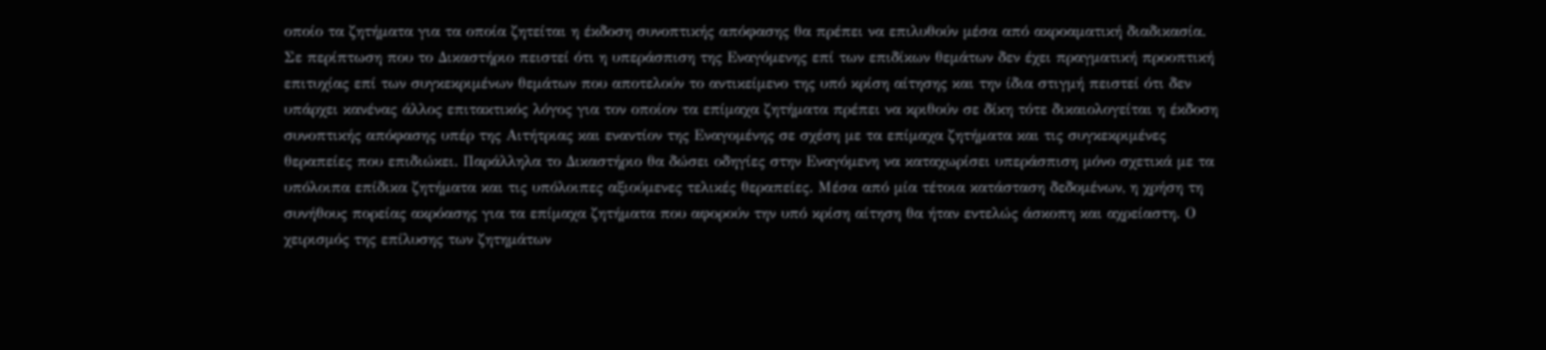οποίο τα ζητήματα για τα οποία ζητείται η έκδοση συνοπτικής απόφασης θα πρέπει να επιλυθούν μέσα από ακροαματική διαδικασία.
Σε περίπτωση που το Δικαστήριο πειστεί ότι η υπεράσπιση της Εναγόμενης επί των επιδίκων θεμάτων δεν έχει πραγματική προοπτική επιτυχίας επί των συγκεκριμένων θεμάτων που αποτελούν το αντικείμενο της υπό κρίση αίτησης και την ίδια στιγμή πειστεί ότι δεν υπάρχει κανένας άλλος επιτακτικός λόγος για τον οποίον τα επίμαχα ζητήματα πρέπει να κριθούν σε δίκη τότε δικαιολογείται η έκδοση συνοπτικής απόφασης υπέρ της Αιτήτριας και εναντίον της Εναγομένης σε σχέση με τα επίμαχα ζητήματα και τις συγκεκριμένες θεραπείες που επιδιώκει. Παράλληλα το Δικαστήριο θα δώσει οδηγίες στην Εναγόμενη να καταχωρίσει υπεράσπιση μόνο σχετικά με τα υπόλοιπα επίδικα ζητήματα και τις υπόλοιπες αξιούμενες τελικές θεραπείες. Μέσα από μία τέτοια κατάσταση δεδομένων, η χρήση τη συνήθους πορείας ακρόασης για τα επίμαχα ζητήματα που αφορούν την υπό κρίση αίτηση θα ήταν εντελώς άσκοπη και αχρείαστη. Ο χειρισμός της επίλυσης των ζητημάτων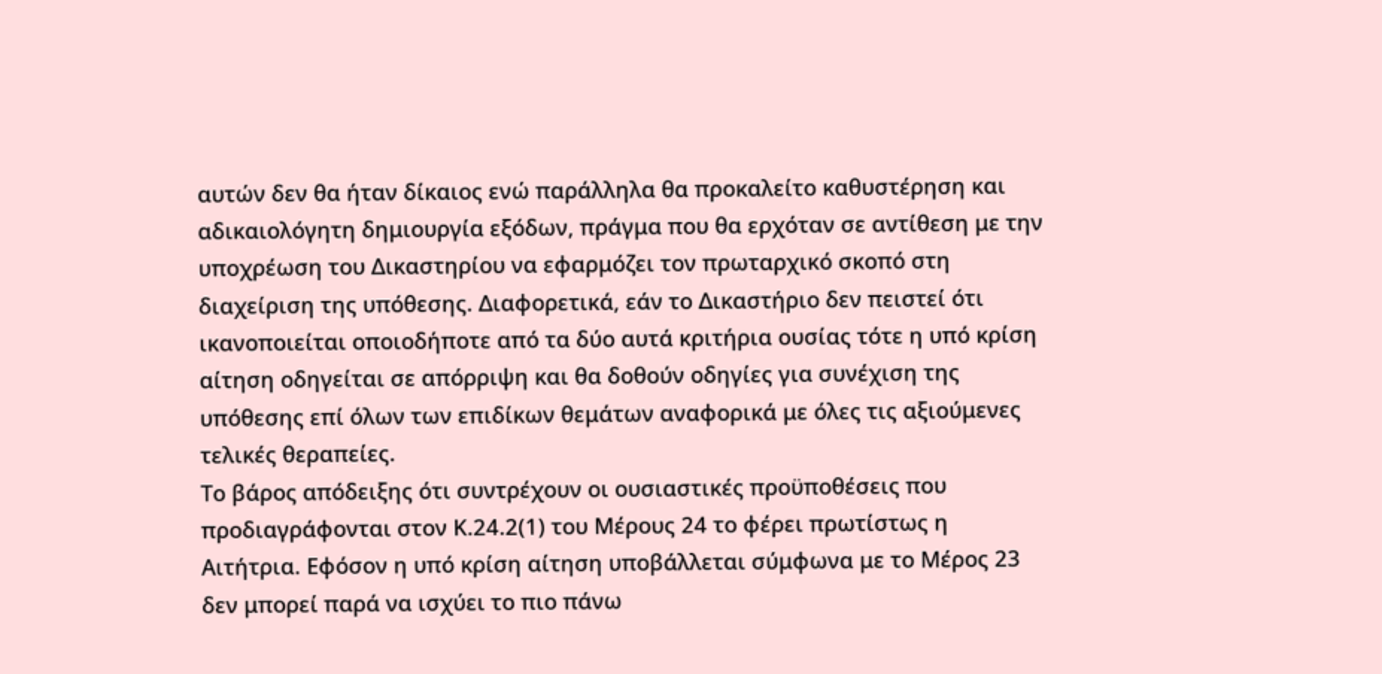αυτών δεν θα ήταν δίκαιος ενώ παράλληλα θα προκαλείτο καθυστέρηση και αδικαιολόγητη δημιουργία εξόδων, πράγμα που θα ερχόταν σε αντίθεση με την υποχρέωση του Δικαστηρίου να εφαρμόζει τον πρωταρχικό σκοπό στη διαχείριση της υπόθεσης. Διαφορετικά, εάν το Δικαστήριο δεν πειστεί ότι ικανοποιείται οποιοδήποτε από τα δύο αυτά κριτήρια ουσίας τότε η υπό κρίση αίτηση οδηγείται σε απόρριψη και θα δοθούν οδηγίες για συνέχιση της υπόθεσης επί όλων των επιδίκων θεμάτων αναφορικά με όλες τις αξιούμενες τελικές θεραπείες.
Το βάρος απόδειξης ότι συντρέχουν οι ουσιαστικές προϋποθέσεις που προδιαγράφονται στον Κ.24.2(1) του Μέρους 24 το φέρει πρωτίστως η Αιτήτρια. Εφόσον η υπό κρίση αίτηση υποβάλλεται σύμφωνα με το Μέρος 23 δεν μπορεί παρά να ισχύει το πιο πάνω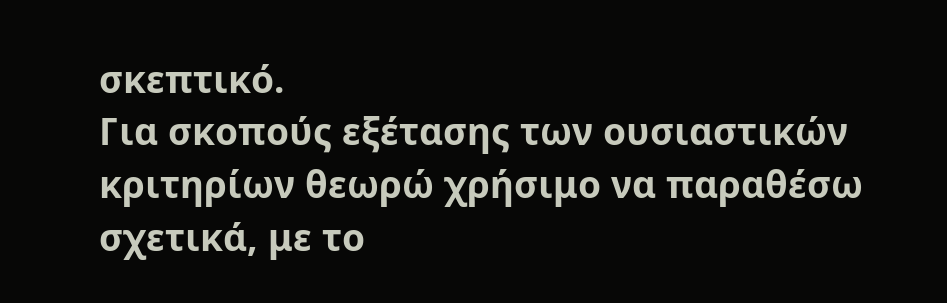σκεπτικό.
Για σκοπούς εξέτασης των ουσιαστικών κριτηρίων θεωρώ χρήσιμο να παραθέσω σχετικά, με το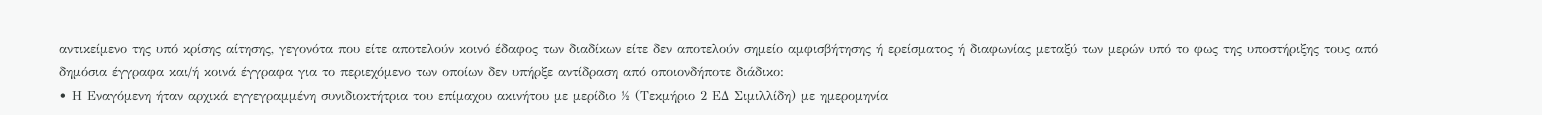αντικείμενο της υπό κρίσης αίτησης, γεγονότα που είτε αποτελούν κοινό έδαφος των διαδίκων είτε δεν αποτελούν σημείο αμφισβήτησης ή ερείσματος ή διαφωνίας μεταξύ των μερών υπό το φως της υποστήριξης τους από δημόσια έγγραφα και/ή κοινά έγγραφα για το περιεχόμενο των οποίων δεν υπήρξε αντίδραση από οποιονδήποτε διάδικο:
• Η Εναγόμενη ήταν αρχικά εγγεγραμμένη συνιδιοκτήτρια του επίμαχου ακινήτου με μερίδιο ½ (Τεκμήριο 2 ΕΔ Σιμιλλίδη) με ημερομηνία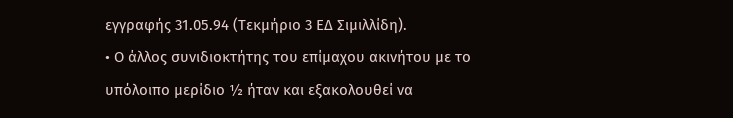εγγραφής 31.05.94 (Τεκμήριο 3 ΕΔ Σιμιλλίδη).
• Ο άλλος συνιδιοκτήτης του επίμαχου ακινήτου με το υπόλοιπο μερίδιο ½ ήταν και εξακολουθεί να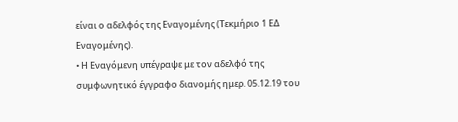είναι ο αδελφός της Εναγομένης (Τεκμήριο 1 ΕΔ Εναγομένης).
• Η Εναγόμενη υπέγραψε με τον αδελφό της συμφωνητικό έγγραφο διανομής ημερ. 05.12.19 του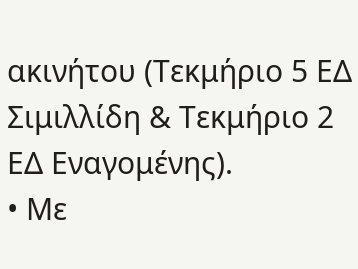ακινήτου (Τεκμήριο 5 ΕΔ Σιμιλλίδη & Τεκμήριο 2 ΕΔ Εναγομένης).
• Με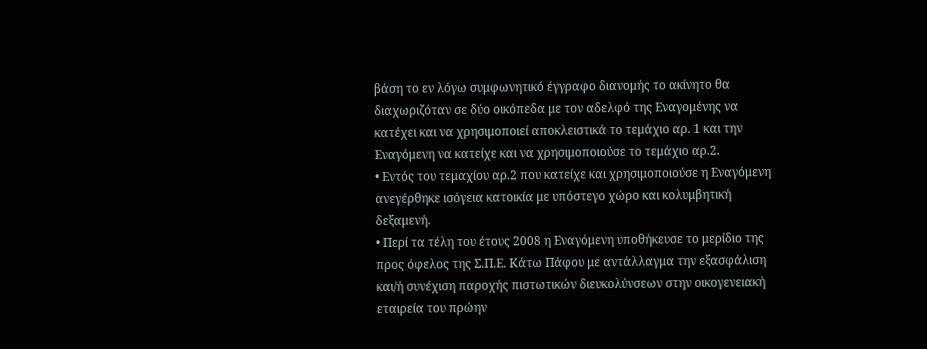βάση το εν λόγω συμφωνητικό έγγραφο διανομής το ακίνητο θα διαχωριζόταν σε δύο οικόπεδα με τον αδελφό της Εναγομένης να κατέχει και να χρησιμοποιεί αποκλειστικά το τεμάχιο αρ. 1 και την Εναγόμενη να κατείχε και να χρησιμοποιούσε το τεμάχιο αρ.2.
• Εντός του τεμαχίου αρ.2 που κατείχε και χρησιμοποιούσε η Εναγόμενη ανεγέρθηκε ισόγεια κατοικία με υπόστεγο χώρο και κολυμβητική δεξαμενή.
• Περί τα τέλη του έτους 2008 η Εναγόμενη υποθήκευσε το μερίδιο της προς όφελος της Σ.Π.Ε. Κάτω Πάφου με αντάλλαγμα την εξασφάλιση και/ή συνέχιση παροχής πιστωτικών διευκολύνσεων στην οικογενειακή εταιρεία του πρώην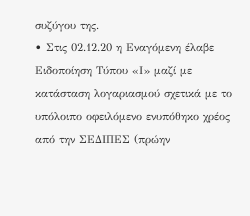συζύγου της.
• Στις 02.12.20 η Εναγόμενη έλαβε Ειδοποίηση Τύπου «Ι» μαζί με κατάσταση λογαριασμού σχετικά με το υπόλοιπο οφειλόμενο ενυπόθηκο χρέος από την ΣΕΔΙΠΕΣ (πρώην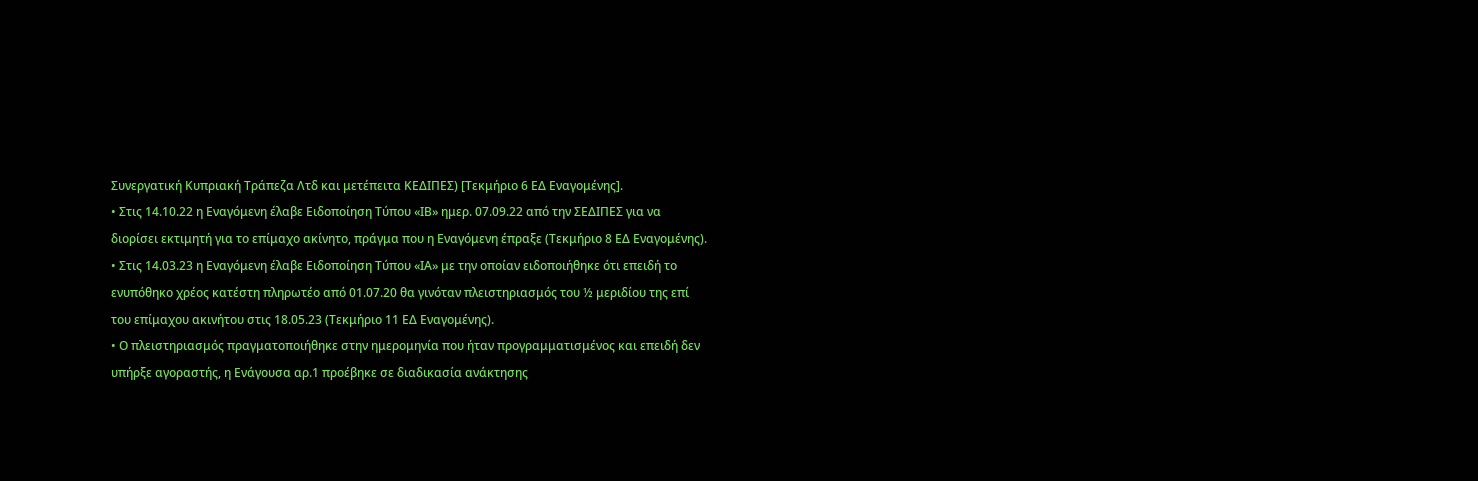Συνεργατική Κυπριακή Τράπεζα Λτδ και μετέπειτα ΚΕΔΙΠΕΣ) [Τεκμήριο 6 ΕΔ Εναγομένης].
• Στις 14.10.22 η Εναγόμενη έλαβε Ειδοποίηση Τύπου «ΙΒ» ημερ. 07.09.22 από την ΣΕΔΙΠΕΣ για να διορίσει εκτιμητή για το επίμαχο ακίνητο, πράγμα που η Εναγόμενη έπραξε (Τεκμήριο 8 ΕΔ Εναγομένης).
• Στις 14.03.23 η Εναγόμενη έλαβε Ειδοποίηση Τύπου «ΙΑ» με την οποίαν ειδοποιήθηκε ότι επειδή το ενυπόθηκο χρέος κατέστη πληρωτέο από 01.07.20 θα γινόταν πλειστηριασμός του ½ μεριδίου της επί του επίμαχου ακινήτου στις 18.05.23 (Τεκμήριο 11 ΕΔ Εναγομένης).
• Ο πλειστηριασμός πραγματοποιήθηκε στην ημερομηνία που ήταν προγραμματισμένος και επειδή δεν υπήρξε αγοραστής, η Ενάγουσα αρ.1 προέβηκε σε διαδικασία ανάκτησης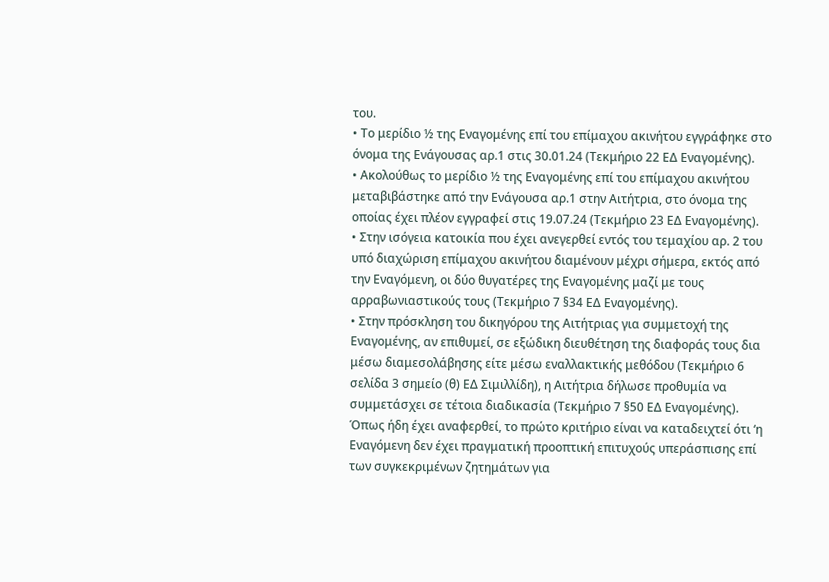του.
• Το μερίδιο ½ της Εναγομένης επί του επίμαχου ακινήτου εγγράφηκε στο όνομα της Ενάγουσας αρ.1 στις 30.01.24 (Τεκμήριο 22 ΕΔ Εναγομένης).
• Ακολούθως το μερίδιο ½ της Εναγομένης επί του επίμαχου ακινήτου μεταβιβάστηκε από την Ενάγουσα αρ.1 στην Αιτήτρια, στο όνομα της οποίας έχει πλέον εγγραφεί στις 19.07.24 (Τεκμήριο 23 ΕΔ Εναγομένης).
• Στην ισόγεια κατοικία που έχει ανεγερθεί εντός του τεμαχίου αρ. 2 του υπό διαχώριση επίμαχου ακινήτου διαμένουν μέχρι σήμερα, εκτός από την Εναγόμενη, οι δύο θυγατέρες της Εναγομένης μαζί με τους αρραβωνιαστικούς τους (Τεκμήριο 7 §34 ΕΔ Εναγομένης).
• Στην πρόσκληση του δικηγόρου της Αιτήτριας για συμμετοχή της Εναγομένης, αν επιθυμεί, σε εξώδικη διευθέτηση της διαφοράς τους δια μέσω διαμεσολάβησης είτε μέσω εναλλακτικής μεθόδου (Τεκμήριο 6 σελίδα 3 σημείο (θ) ΕΔ Σιμιλλίδη), η Αιτήτρια δήλωσε προθυμία να συμμετάσχει σε τέτοια διαδικασία (Τεκμήριο 7 §50 ΕΔ Εναγομένης).
Όπως ήδη έχει αναφερθεί, το πρώτο κριτήριο είναι να καταδειχτεί ότι ‘η Εναγόμενη δεν έχει πραγματική προοπτική επιτυχούς υπεράσπισης επί των συγκεκριμένων ζητημάτων για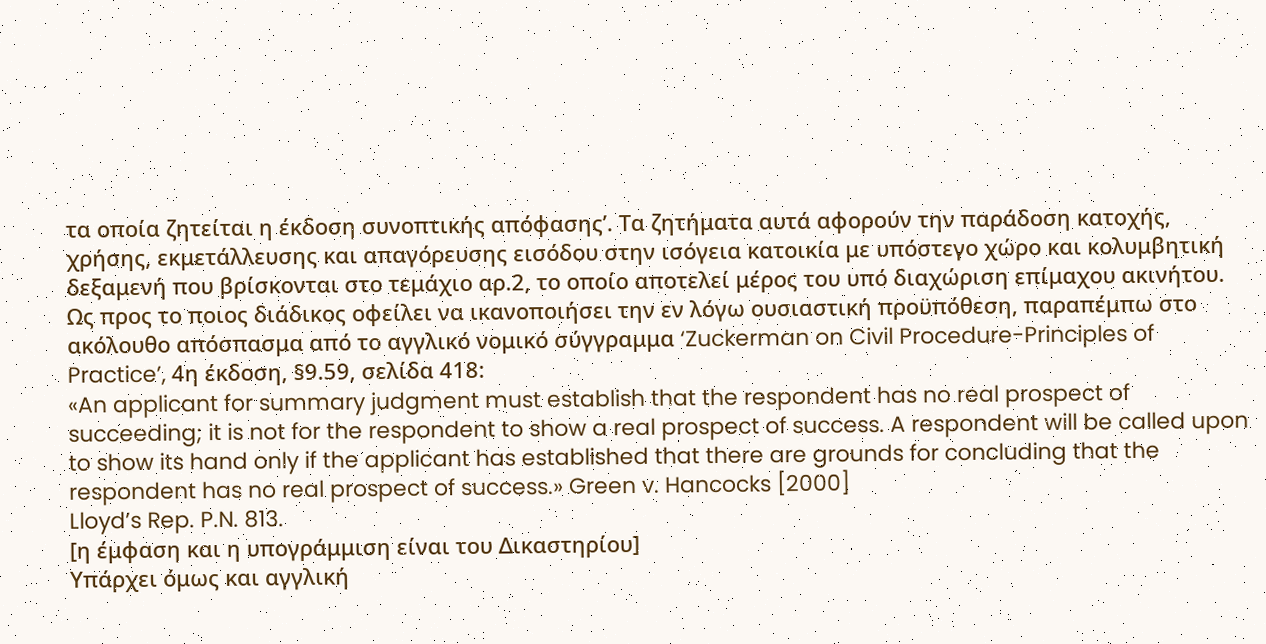τα οποία ζητείται η έκδοση συνοπτικής απόφασης’. Τα ζητήματα αυτά αφορούν την παράδοση κατοχής, χρήσης, εκμετάλλευσης και απαγόρευσης εισόδου στην ισόγεια κατοικία με υπόστεγο χώρο και κολυμβητική δεξαμενή που βρίσκονται στο τεμάχιο αρ.2, το οποίο αποτελεί μέρος του υπό διαχώριση επίμαχου ακινήτου.
Ως προς το ποιος διάδικος οφείλει να ικανοποιήσει την εν λόγω ουσιαστική προϋπόθεση, παραπέμπω στο ακόλουθο απόσπασμα από το αγγλικό νομικό σύγγραμμα ‘Zuckerman on Civil Procedure-Principles of Practice’, 4η έκδοση, §9.59, σελίδα 418:
«An applicant for summary judgment must establish that the respondent has no real prospect of succeeding; it is not for the respondent to show a real prospect of success. A respondent will be called upon to show its hand only if the applicant has established that there are grounds for concluding that the respondent has no real prospect of success.» Green v. Hancocks [2000]
Lloyd’s Rep. P.N. 813.
[η έμφαση και η υπογράμμιση είναι του Δικαστηρίου]
Υπάρχει όμως και αγγλική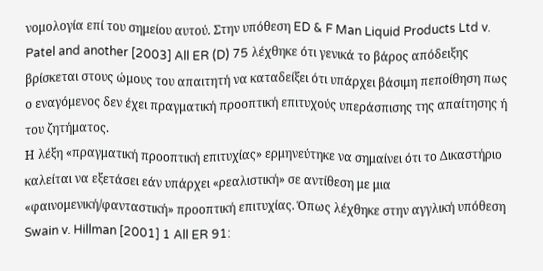νομολογία επί του σημείου αυτού. Στην υπόθεση ED & F Man Liquid Products Ltd v. Patel and another [2003] All ER (D) 75 λέχθηκε ότι γενικά το βάρος απόδειξης βρίσκεται στους ώμους του απαιτητή να καταδείξει ότι υπάρχει βάσιμη πεποίθηση πως ο εναγόμενος δεν έχει πραγματική προοπτική επιτυχούς υπεράσπισης της απαίτησης ή του ζητήματος.
Η λέξη «πραγματική προοπτική επιτυχίας» ερμηνεύτηκε να σημαίνει ότι το Δικαστήριο καλείται να εξετάσει εάν υπάρχει «ρεαλιστική» σε αντίθεση με μια «φαινομενική/φανταστική» προοπτική επιτυχίας. Όπως λέχθηκε στην αγγλική υπόθεση Swain v. Hillman [2001] 1 All ER 91: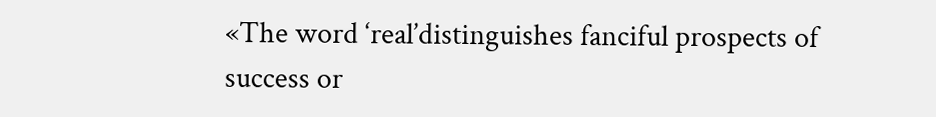«The word ‘real’distinguishes fanciful prospects of success or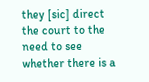they [sic] direct the court to the need to see whether there is a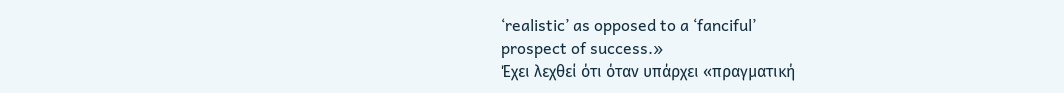‘realistic’ as opposed to a ‘fanciful’
prospect of success.»
Έχει λεχθεί ότι όταν υπάρχει «πραγματική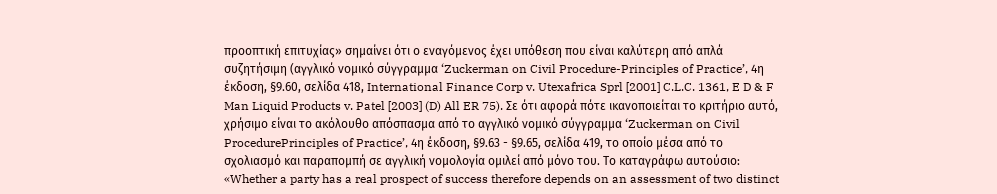προοπτική επιτυχίας» σημαίνει ότι ο εναγόμενος έχει υπόθεση που είναι καλύτερη από απλά συζητήσιμη (αγγλικό νομικό σύγγραμμα ‘Zuckerman on Civil Procedure-Principles of Practice’, 4η έκδοση, §9.60, σελίδα 418, International Finance Corp v. Utexafrica Sprl [2001] C.L.C. 1361, E D & F Man Liquid Products v. Patel [2003] (D) All ER 75). Σε ότι αφορά πότε ικανοποιείται το κριτήριο αυτό, χρήσιμο είναι το ακόλουθο απόσπασμα από το αγγλικό νομικό σύγγραμμα ‘Zuckerman on Civil ProcedurePrinciples of Practice’, 4η έκδοση, §9.63 - §9.65, σελίδα 419, το οποίο μέσα από το σχολιασμό και παραπομπή σε αγγλική νομολογία ομιλεί από μόνο του. Το καταγράφω αυτούσιο:
«Whether a party has a real prospect of success therefore depends on an assessment of two distinct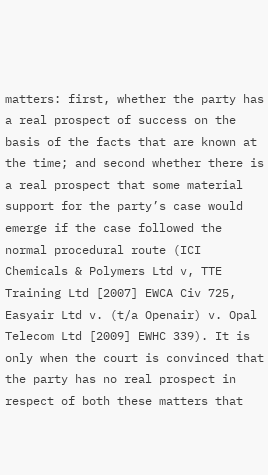matters: first, whether the party has a real prospect of success on the basis of the facts that are known at the time; and second whether there is a real prospect that some material support for the party’s case would emerge if the case followed the normal procedural route (ICI Chemicals & Polymers Ltd v, TTE Training Ltd [2007] EWCA Civ 725, Easyair Ltd v. (t/a Openair) v. Opal Telecom Ltd [2009] EWHC 339). It is only when the court is convinced that the party has no real prospect in respect of both these matters that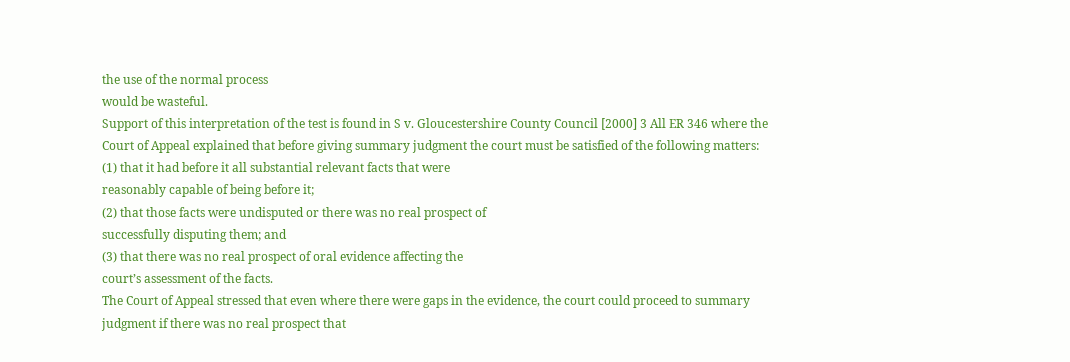the use of the normal process
would be wasteful.
Support of this interpretation of the test is found in S v. Gloucestershire County Council [2000] 3 All ER 346 where the Court of Appeal explained that before giving summary judgment the court must be satisfied of the following matters:
(1) that it had before it all substantial relevant facts that were
reasonably capable of being before it;
(2) that those facts were undisputed or there was no real prospect of
successfully disputing them; and
(3) that there was no real prospect of oral evidence affecting the
court’s assessment of the facts.
The Court of Appeal stressed that even where there were gaps in the evidence, the court could proceed to summary judgment if there was no real prospect that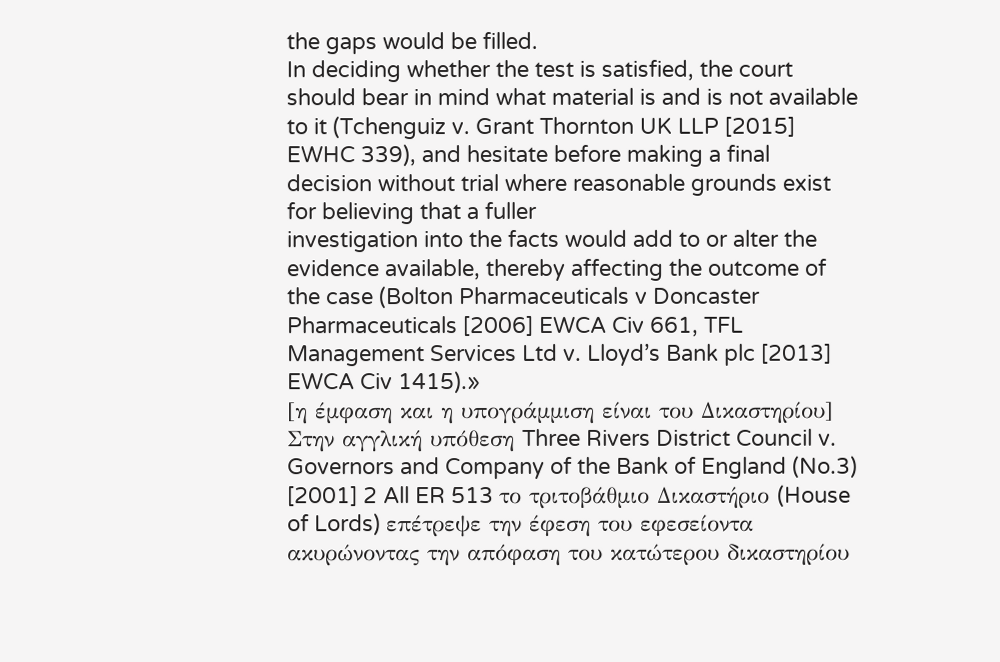the gaps would be filled.
In deciding whether the test is satisfied, the court should bear in mind what material is and is not available to it (Tchenguiz v. Grant Thornton UK LLP [2015] EWHC 339), and hesitate before making a final decision without trial where reasonable grounds exist for believing that a fuller
investigation into the facts would add to or alter the evidence available, thereby affecting the outcome of the case (Bolton Pharmaceuticals v Doncaster Pharmaceuticals [2006] EWCA Civ 661, TFL Management Services Ltd v. Lloyd’s Bank plc [2013] EWCA Civ 1415).»
[η έμφαση και η υπογράμμιση είναι του Δικαστηρίου]
Στην αγγλική υπόθεση Three Rivers District Council v. Governors and Company of the Bank of England (No.3) [2001] 2 All ER 513 το τριτοβάθμιο Δικαστήριο (House of Lords) επέτρεψε την έφεση του εφεσείοντα ακυρώνοντας την απόφαση του κατώτερου δικαστηρίου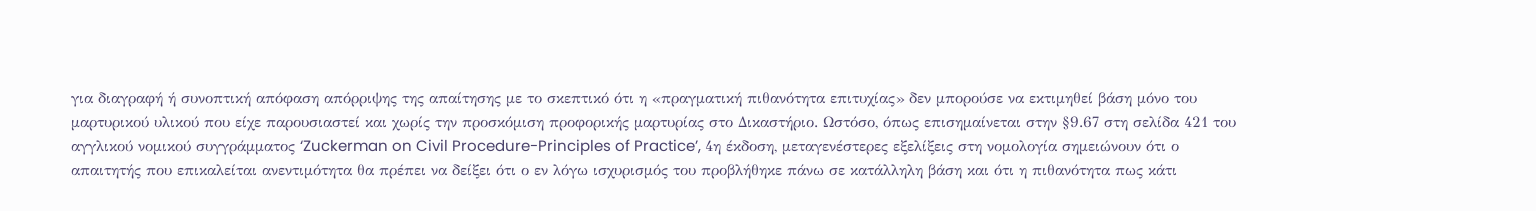για διαγραφή ή συνοπτική απόφαση απόρριψης της απαίτησης με το σκεπτικό ότι η «πραγματική πιθανότητα επιτυχίας» δεν μπορούσε να εκτιμηθεί βάση μόνο του μαρτυρικού υλικού που είχε παρουσιαστεί και χωρίς την προσκόμιση προφορικής μαρτυρίας στο Δικαστήριο. Ωστόσο, όπως επισημαίνεται στην §9.67 στη σελίδα 421 του αγγλικού νομικού συγγράμματος ‘Zuckerman on Civil Procedure-Principles of Practice’, 4η έκδοση, μεταγενέστερες εξελίξεις στη νομολογία σημειώνουν ότι ο απαιτητής που επικαλείται ανεντιμότητα θα πρέπει να δείξει ότι ο εν λόγω ισχυρισμός του προβλήθηκε πάνω σε κατάλληλη βάση και ότι η πιθανότητα πως κάτι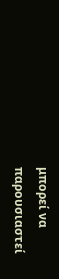μπορεί να παρουσιαστεί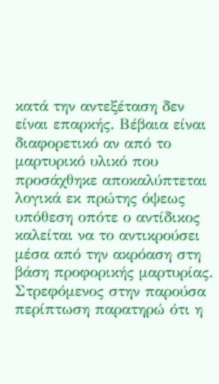κατά την αντεξέταση δεν είναι επαρκής. Βέβαια είναι διαφορετικό αν από το μαρτυρικό υλικό που προσάχθηκε αποκαλύπτεται λογικά εκ πρώτης όψεως υπόθεση οπότε ο αντίδικος καλείται να το αντικρούσει μέσα από την ακρόαση στη βάση προφορικής μαρτυρίας.
Στρεφόμενος στην παρούσα περίπτωση παρατηρώ ότι η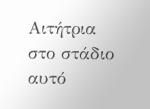Αιτήτρια στο στάδιο αυτό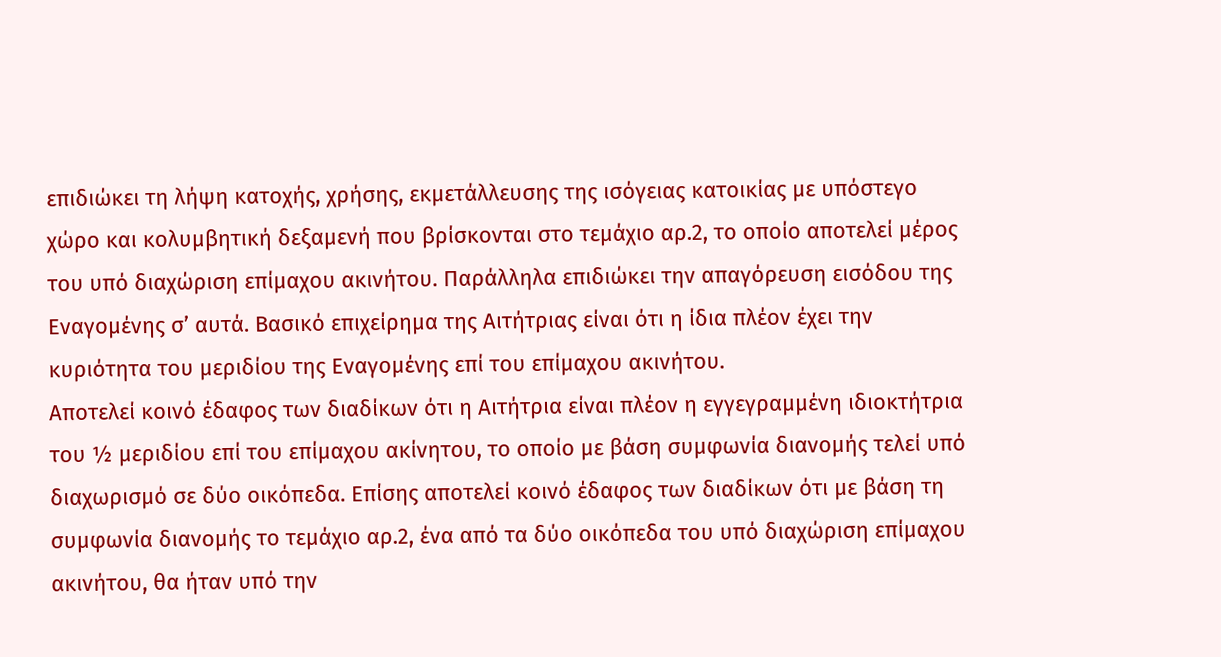επιδιώκει τη λήψη κατοχής, χρήσης, εκμετάλλευσης της ισόγειας κατοικίας με υπόστεγο χώρο και κολυμβητική δεξαμενή που βρίσκονται στο τεμάχιο αρ.2, το οποίο αποτελεί μέρος του υπό διαχώριση επίμαχου ακινήτου. Παράλληλα επιδιώκει την απαγόρευση εισόδου της Εναγομένης σ’ αυτά. Βασικό επιχείρημα της Αιτήτριας είναι ότι η ίδια πλέον έχει την κυριότητα του μεριδίου της Εναγομένης επί του επίμαχου ακινήτου.
Αποτελεί κοινό έδαφος των διαδίκων ότι η Αιτήτρια είναι πλέον η εγγεγραμμένη ιδιοκτήτρια του ½ μεριδίου επί του επίμαχου ακίνητου, το οποίο με βάση συμφωνία διανομής τελεί υπό διαχωρισμό σε δύο οικόπεδα. Επίσης αποτελεί κοινό έδαφος των διαδίκων ότι με βάση τη συμφωνία διανομής το τεμάχιο αρ.2, ένα από τα δύο οικόπεδα του υπό διαχώριση επίμαχου ακινήτου, θα ήταν υπό την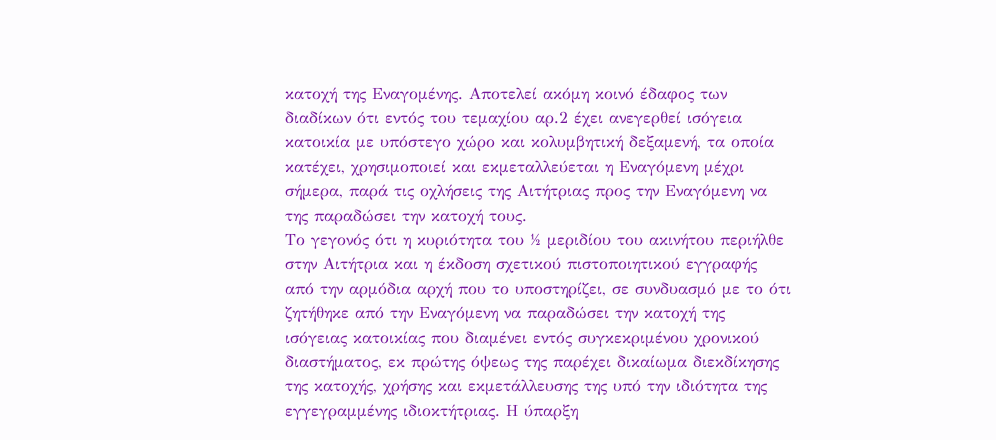κατοχή της Εναγομένης. Αποτελεί ακόμη κοινό έδαφος των διαδίκων ότι εντός του τεμαχίου αρ.2 έχει ανεγερθεί ισόγεια κατοικία με υπόστεγο χώρο και κολυμβητική δεξαμενή, τα οποία κατέχει, χρησιμοποιεί και εκμεταλλεύεται η Εναγόμενη μέχρι σήμερα, παρά τις οχλήσεις της Αιτήτριας προς την Εναγόμενη να της παραδώσει την κατοχή τους.
Το γεγονός ότι η κυριότητα του ½ μεριδίου του ακινήτου περιήλθε στην Αιτήτρια και η έκδοση σχετικού πιστοποιητικού εγγραφής από την αρμόδια αρχή που το υποστηρίζει, σε συνδυασμό με το ότι ζητήθηκε από την Εναγόμενη να παραδώσει την κατοχή της ισόγειας κατοικίας που διαμένει εντός συγκεκριμένου χρονικού διαστήματος, εκ πρώτης όψεως της παρέχει δικαίωμα διεκδίκησης της κατοχής, χρήσης και εκμετάλλευσης της υπό την ιδιότητα της εγγεγραμμένης ιδιοκτήτριας. Η ύπαρξη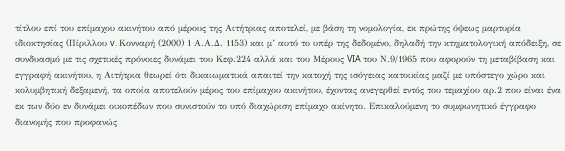τίτλου επί του επίμαχου ακινήτου από μέρους της Αιτήτριας αποτελεί, με βάση τη νομολογία, εκ πρώτης όψεως μαρτυρία ιδιοκτησίας (Πίριλλου v. Κονναρή (2000) 1 Α.Α.Δ. 1153) και μ’ αυτό το υπέρ της δεδομένο, δηλαδή την κτηματολογική απόδειξη, σε συνδυασμό με τις σχετικές πρόνοιες δυνάμει του Κεφ.224 αλλά και του Μέρους VIA του Ν.9/1965 που αφορούν τη μεταβίβαση και εγγραφή ακινήτου, η Αιτήτρια θεωρεί ότι δικαιωματικά απαιτεί την κατοχή της ισόγειας κατοικίας μαζί με υπόστεγο χώρο και κολυμβητική δεξαμενή, τα οποία αποτελούν μέρος του επίμαχου ακινήτου, έχοντας ανεγερθεί εντός του τεμαχίου αρ.2 που είναι ένα εκ των δύο εν δυνάμει οικοπέδων που συνιστούν το υπό διαχώριση επίμαχο ακίνητο. Επικαλούμενη το συμφωνητικό έγγραφο διανομής που προφανώς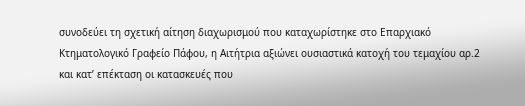συνοδεύει τη σχετική αίτηση διαχωρισμού που καταχωρίστηκε στο Επαρχιακό Κτηματολογικό Γραφείο Πάφου, η Αιτήτρια αξιώνει ουσιαστικά κατοχή του τεμαχίου αρ.2 και κατ’ επέκταση οι κατασκευές που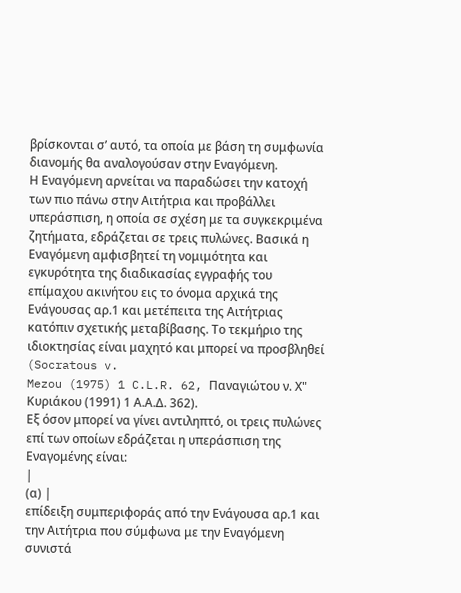βρίσκονται σ’ αυτό, τα οποία με βάση τη συμφωνία διανομής θα αναλογούσαν στην Εναγόμενη.
Η Εναγόμενη αρνείται να παραδώσει την κατοχή των πιο πάνω στην Αιτήτρια και προβάλλει υπεράσπιση, η οποία σε σχέση με τα συγκεκριμένα ζητήματα, εδράζεται σε τρεις πυλώνες. Βασικά η Εναγόμενη αμφισβητεί τη νομιμότητα και εγκυρότητα της διαδικασίας εγγραφής του επίμαχου ακινήτου εις το όνομα αρχικά της Ενάγουσας αρ.1 και μετέπειτα της Αιτήτριας κατόπιν σχετικής μεταβίβασης. Το τεκμήριο της ιδιοκτησίας είναι μαχητό και μπορεί να προσβληθεί (Socratous v.
Mezou (1975) 1 C.L.R. 62, Παναγιώτου ν. Χ" Κυριάκου (1991) 1 Α.Α.Δ. 362).
Εξ όσον μπορεί να γίνει αντιληπτό, οι τρεις πυλώνες επί των οποίων εδράζεται η υπεράσπιση της Εναγομένης είναι:
|
(α) |
επίδειξη συμπεριφοράς από την Ενάγουσα αρ.1 και την Αιτήτρια που σύμφωνα με την Εναγόμενη συνιστά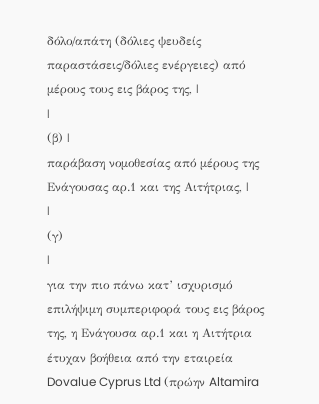δόλο/απάτη (δόλιες ψευδείς παραστάσεις/δόλιες ενέργειες) από μέρους τους εις βάρος της, |
|
(β) |
παράβαση νομοθεσίας από μέρους της Ενάγουσας αρ.1 και της Αιτήτριας, |
|
(γ)
|
για την πιο πάνω κατ’ ισχυρισμό επιλήψιμη συμπεριφορά τους εις βάρος της, η Ενάγουσα αρ.1 και η Αιτήτρια έτυχαν βοήθεια από την εταιρεία Dovalue Cyprus Ltd (πρώην Altamira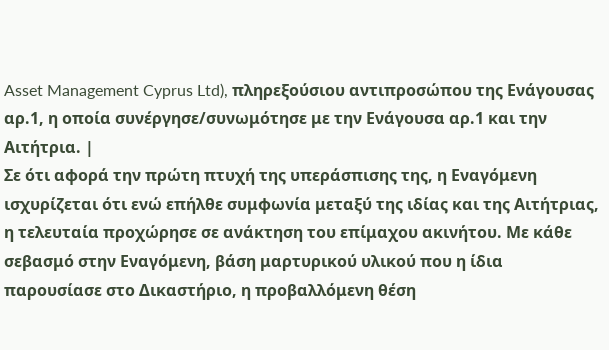Asset Management Cyprus Ltd), πληρεξούσιου αντιπροσώπου της Ενάγουσας αρ.1, η οποία συνέργησε/συνωμότησε με την Ενάγουσα αρ.1 και την Αιτήτρια. |
Σε ότι αφορά την πρώτη πτυχή της υπεράσπισης της, η Εναγόμενη ισχυρίζεται ότι ενώ επήλθε συμφωνία μεταξύ της ιδίας και της Αιτήτριας, η τελευταία προχώρησε σε ανάκτηση του επίμαχου ακινήτου. Με κάθε σεβασμό στην Εναγόμενη, βάση μαρτυρικού υλικού που η ίδια παρουσίασε στο Δικαστήριο, η προβαλλόμενη θέση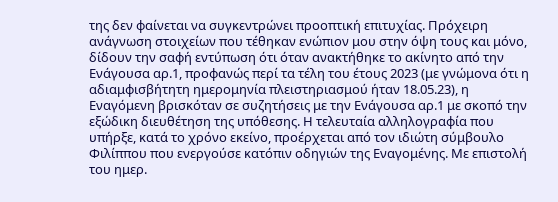της δεν φαίνεται να συγκεντρώνει προοπτική επιτυχίας. Πρόχειρη ανάγνωση στοιχείων που τέθηκαν ενώπιον μου στην όψη τους και μόνο, δίδουν την σαφή εντύπωση ότι όταν ανακτήθηκε το ακίνητο από την Ενάγουσα αρ.1, προφανώς περί τα τέλη του έτους 2023 (με γνώμονα ότι η αδιαμφισβήτητη ημερομηνία πλειστηριασμού ήταν 18.05.23), η Εναγόμενη βρισκόταν σε συζητήσεις με την Ενάγουσα αρ.1 με σκοπό την εξώδικη διευθέτηση της υπόθεσης. Η τελευταία αλληλογραφία που υπήρξε, κατά το χρόνο εκείνο, προέρχεται από τον ιδιώτη σύμβουλο Φιλίππου που ενεργούσε κατόπιν οδηγιών της Εναγομένης. Με επιστολή του ημερ.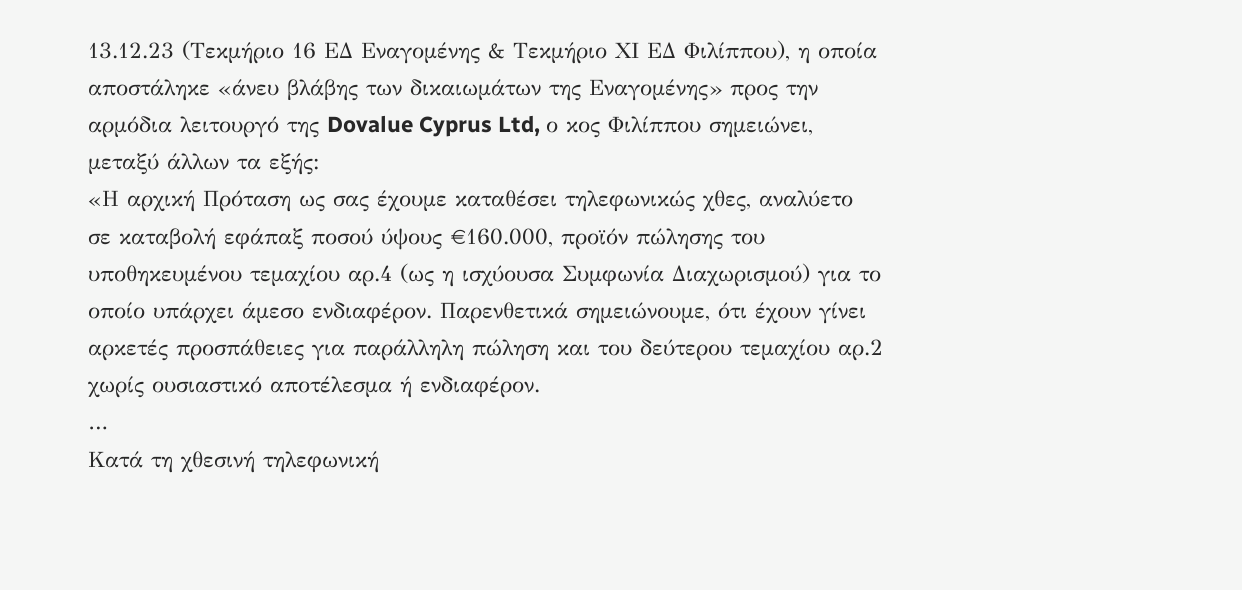13.12.23 (Τεκμήριο 16 ΕΔ Εναγομένης & Τεκμήριο ΧΙ ΕΔ Φιλίππου), η οποία αποστάληκε «άνευ βλάβης των δικαιωμάτων της Εναγομένης» προς την αρμόδια λειτουργό της Dovalue Cyprus Ltd, ο κος Φιλίππου σημειώνει, μεταξύ άλλων τα εξής:
«Η αρχική Πρόταση ως σας έχουμε καταθέσει τηλεφωνικώς χθες, αναλύετο σε καταβολή εφάπαξ ποσού ύψους €160.000, προϊόν πώλησης του υποθηκευμένου τεμαχίου αρ.4 (ως η ισχύουσα Συμφωνία Διαχωρισμού) για το οποίο υπάρχει άμεσο ενδιαφέρον. Παρενθετικά σημειώνουμε, ότι έχουν γίνει αρκετές προσπάθειες για παράλληλη πώληση και του δεύτερου τεμαχίου αρ.2 χωρίς ουσιαστικό αποτέλεσμα ή ενδιαφέρον.
…
Κατά τη χθεσινή τηλεφωνική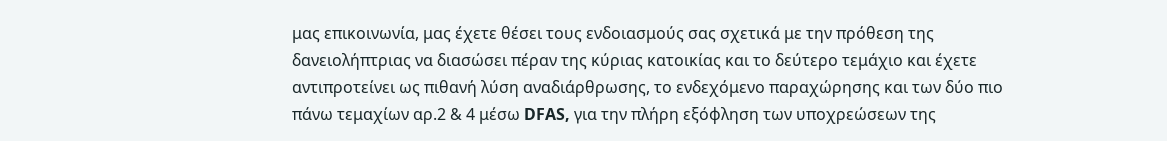μας επικοινωνία, μας έχετε θέσει τους ενδοιασμούς σας σχετικά με την πρόθεση της δανειολήπτριας να διασώσει πέραν της κύριας κατοικίας και το δεύτερο τεμάχιο και έχετε αντιπροτείνει ως πιθανή λύση αναδιάρθρωσης, το ενδεχόμενο παραχώρησης και των δύο πιο πάνω τεμαχίων αρ.2 & 4 μέσω DFAS, για την πλήρη εξόφληση των υποχρεώσεων της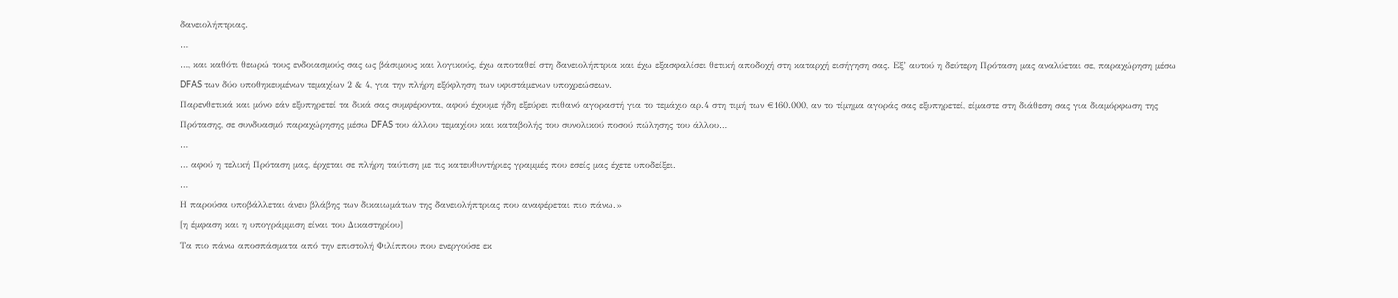δανειολήπτριας.
…
…, και καθότι θεωρώ τους ενδοιασμούς σας ως βάσιμους και λογικούς, έχω αποταθεί στη δανειολήπτρια και έχω εξασφαλίσει θετική αποδοχή στη καταρχή εισήγηση σας. Εξ’ αυτού η δεύτερη Πρόταση μας αναλύεται σε, παραχώρηση μέσω DFAS των δύο υποθηκευμένων τεμαχίων 2 & 4, για την πλήρη εξόφληση των υφιστάμενων υποχρεώσεων.
Παρενθετικά και μόνο εάν εξυπηρετεί τα δικά σας συμφέροντα, αφού έχουμε ήδη εξεύρει πιθανό αγοραστή για το τεμάχιο αρ.4 στη τιμή των €160.000, αν το τίμημα αγοράς σας εξυπηρετεί, είμαστε στη διάθεση σας για διαμόρφωση της Πρότασης, σε συνδυασμό παραχώρησης μέσω DFAS του άλλου τεμαχίου και καταβολής του συνολικού ποσού πώλησης του άλλου…
…
… αφού η τελική Πρόταση μας, έρχεται σε πλήρη ταύτιση με τις κατευθυντήριες γραμμές που εσείς μας έχετε υποδείξει.
…
Η παρούσα υποβάλλεται άνευ βλάβης των δικαιωμάτων της δανειολήπτριας που αναφέρεται πιο πάνω.»
[η έμφαση και η υπογράμμιση είναι του Δικαστηρίου]
Τα πιο πάνω αποσπάσματα από την επιστολή Φιλίππου που ενεργούσε εκ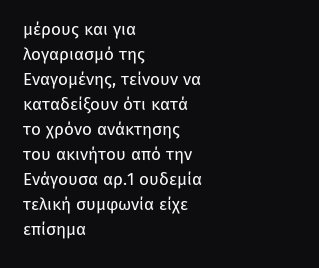μέρους και για λογαριασμό της Εναγομένης, τείνουν να καταδείξουν ότι κατά το χρόνο ανάκτησης του ακινήτου από την Ενάγουσα αρ.1 ουδεμία τελική συμφωνία είχε επίσημα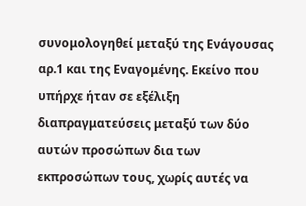συνομολογηθεί μεταξύ της Ενάγουσας αρ.1 και της Εναγομένης. Εκείνο που υπήρχε ήταν σε εξέλιξη διαπραγματεύσεις μεταξύ των δύο αυτών προσώπων δια των εκπροσώπων τους, χωρίς αυτές να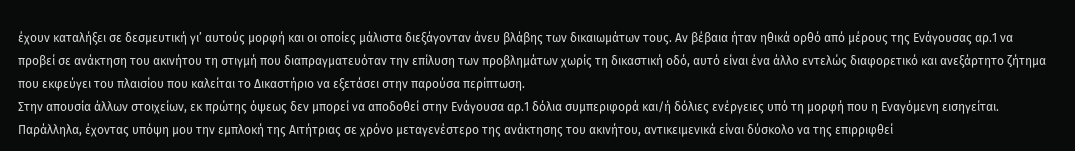έχουν καταλήξει σε δεσμευτική γι’ αυτούς μορφή και οι οποίες μάλιστα διεξάγονταν άνευ βλάβης των δικαιωμάτων τους. Αν βέβαια ήταν ηθικά ορθό από μέρους της Ενάγουσας αρ.1 να προβεί σε ανάκτηση του ακινήτου τη στιγμή που διαπραγματευόταν την επίλυση των προβλημάτων χωρίς τη δικαστική οδό, αυτό είναι ένα άλλο εντελώς διαφορετικό και ανεξάρτητο ζήτημα που εκφεύγει του πλαισίου που καλείται το Δικαστήριο να εξετάσει στην παρούσα περίπτωση.
Στην απουσία άλλων στοιχείων, εκ πρώτης όψεως δεν μπορεί να αποδοθεί στην Ενάγουσα αρ.1 δόλια συμπεριφορά και/ή δόλιες ενέργειες υπό τη μορφή που η Εναγόμενη εισηγείται. Παράλληλα, έχοντας υπόψη μου την εμπλοκή της Αιτήτριας σε χρόνο μεταγενέστερο της ανάκτησης του ακινήτου, αντικειμενικά είναι δύσκολο να της επιρριφθεί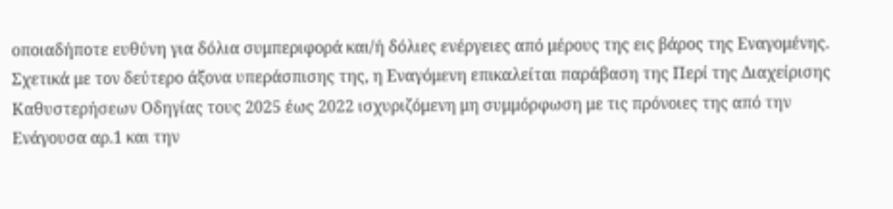οποιαδήποτε ευθύνη για δόλια συμπεριφορά και/ή δόλιες ενέργειες από μέρους της εις βάρος της Εναγομένης.
Σχετικά με τον δεύτερο άξονα υπεράσπισης της, η Εναγόμενη επικαλείται παράβαση της Περί της Διαχείρισης Καθυστερήσεων Οδηγίας τους 2025 έως 2022 ισχυριζόμενη μη συμμόρφωση με τις πρόνοιες της από την Ενάγουσα αρ.1 και την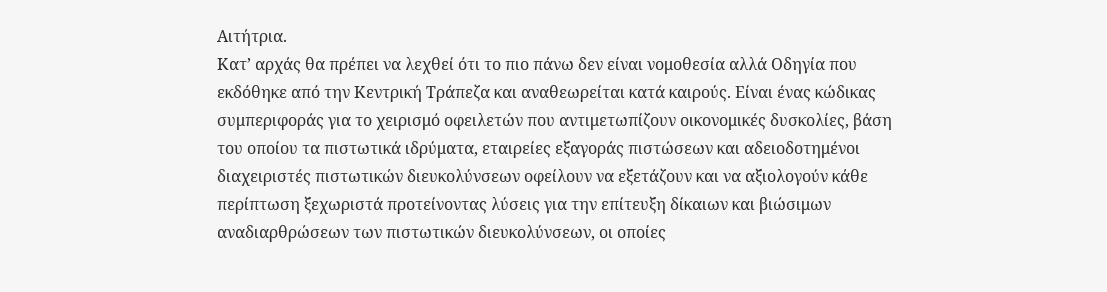Αιτήτρια.
Κατ’ αρχάς θα πρέπει να λεχθεί ότι το πιο πάνω δεν είναι νομοθεσία αλλά Οδηγία που εκδόθηκε από την Κεντρική Τράπεζα και αναθεωρείται κατά καιρούς. Είναι ένας κώδικας συμπεριφοράς για το χειρισμό οφειλετών που αντιμετωπίζουν οικονομικές δυσκολίες, βάση του οποίου τα πιστωτικά ιδρύματα, εταιρείες εξαγοράς πιστώσεων και αδειοδοτημένοι διαχειριστές πιστωτικών διευκολύνσεων οφείλουν να εξετάζουν και να αξιολογούν κάθε περίπτωση ξεχωριστά προτείνοντας λύσεις για την επίτευξη δίκαιων και βιώσιμων αναδιαρθρώσεων των πιστωτικών διευκολύνσεων, οι οποίες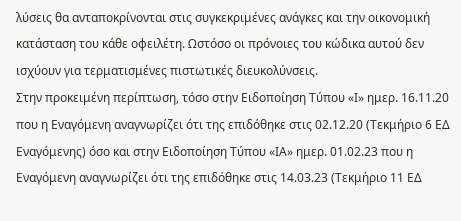λύσεις θα ανταποκρίνονται στις συγκεκριμένες ανάγκες και την οικονομική κατάσταση του κάθε οφειλέτη. Ωστόσο οι πρόνοιες του κώδικα αυτού δεν ισχύουν για τερματισμένες πιστωτικές διευκολύνσεις.
Στην προκειμένη περίπτωση, τόσο στην Ειδοποίηση Τύπου «Ι» ημερ. 16.11.20 που η Εναγόμενη αναγνωρίζει ότι της επιδόθηκε στις 02.12.20 (Τεκμήριο 6 ΕΔ Εναγόμενης) όσο και στην Ειδοποίηση Τύπου «ΙΑ» ημερ. 01.02.23 που η Εναγόμενη αναγνωρίζει ότι της επιδόθηκε στις 14.03.23 (Τεκμήριο 11 ΕΔ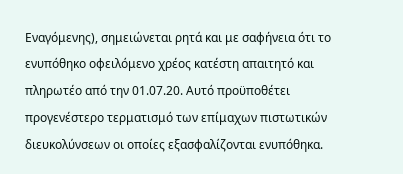Εναγόμενης), σημειώνεται ρητά και με σαφήνεια ότι το ενυπόθηκο οφειλόμενο χρέος κατέστη απαιτητό και πληρωτέο από την 01.07.20. Αυτό προϋποθέτει προγενέστερο τερματισμό των επίμαχων πιστωτικών διευκολύνσεων οι οποίες εξασφαλίζονται ενυπόθηκα.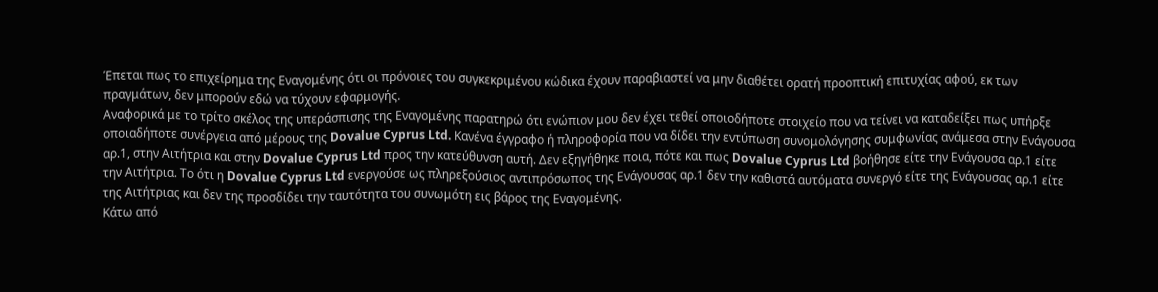Έπεται πως το επιχείρημα της Εναγομένης ότι οι πρόνοιες του συγκεκριμένου κώδικα έχουν παραβιαστεί να μην διαθέτει ορατή προοπτική επιτυχίας αφού, εκ των πραγμάτων, δεν μπορούν εδώ να τύχουν εφαρμογής.
Αναφορικά με το τρίτο σκέλος της υπεράσπισης της Εναγομένης παρατηρώ ότι ενώπιον μου δεν έχει τεθεί οποιοδήποτε στοιχείο που να τείνει να καταδείξει πως υπήρξε οποιαδήποτε συνέργεια από μέρους της Dovalue Cyprus Ltd. Κανένα έγγραφο ή πληροφορία που να δίδει την εντύπωση συνομολόγησης συμφωνίας ανάμεσα στην Ενάγουσα αρ.1, στην Αιτήτρια και στην Dovalue Cyprus Ltd προς την κατεύθυνση αυτή. Δεν εξηγήθηκε ποια, πότε και πως Dovalue Cyprus Ltd βοήθησε είτε την Ενάγουσα αρ.1 είτε την Αιτήτρια. Το ότι η Dovalue Cyprus Ltd ενεργούσε ως πληρεξούσιος αντιπρόσωπος της Ενάγουσας αρ.1 δεν την καθιστά αυτόματα συνεργό είτε της Ενάγουσας αρ.1 είτε της Αιτήτριας και δεν της προσδίδει την ταυτότητα του συνωμότη εις βάρος της Εναγομένης.
Κάτω από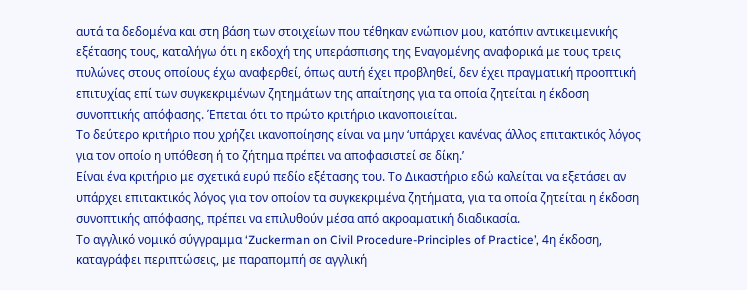αυτά τα δεδομένα και στη βάση των στοιχείων που τέθηκαν ενώπιον μου, κατόπιν αντικειμενικής εξέτασης τους, καταλήγω ότι η εκδοχή της υπεράσπισης της Εναγομένης αναφορικά με τους τρεις πυλώνες στους οποίους έχω αναφερθεί, όπως αυτή έχει προβληθεί, δεν έχει πραγματική προοπτική επιτυχίας επί των συγκεκριμένων ζητημάτων της απαίτησης για τα οποία ζητείται η έκδοση συνοπτικής απόφασης. Έπεται ότι το πρώτο κριτήριο ικανοποιείται.
Το δεύτερο κριτήριο που χρήζει ικανοποίησης είναι να μην ‘υπάρχει κανένας άλλος επιτακτικός λόγος για τον οποίο η υπόθεση ή το ζήτημα πρέπει να αποφασιστεί σε δίκη.’
Είναι ένα κριτήριο με σχετικά ευρύ πεδίο εξέτασης του. Το Δικαστήριο εδώ καλείται να εξετάσει αν υπάρχει επιτακτικός λόγος για τον οποίον τα συγκεκριμένα ζητήματα, για τα οποία ζητείται η έκδοση συνοπτικής απόφασης, πρέπει να επιλυθούν μέσα από ακροαματική διαδικασία.
Το αγγλικό νομικό σύγγραμμα ‘Zuckerman on Civil Procedure-Principles of Practice’, 4η έκδοση, καταγράφει περιπτώσεις, με παραπομπή σε αγγλική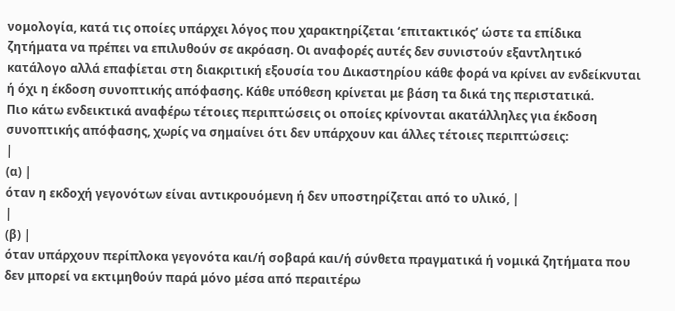νομολογία, κατά τις οποίες υπάρχει λόγος που χαρακτηρίζεται ‘επιτακτικός’ ώστε τα επίδικα ζητήματα να πρέπει να επιλυθούν σε ακρόαση. Οι αναφορές αυτές δεν συνιστούν εξαντλητικό κατάλογο αλλά επαφίεται στη διακριτική εξουσία του Δικαστηρίου κάθε φορά να κρίνει αν ενδείκνυται ή όχι η έκδοση συνοπτικής απόφασης. Κάθε υπόθεση κρίνεται με βάση τα δικά της περιστατικά.
Πιο κάτω ενδεικτικά αναφέρω τέτοιες περιπτώσεις οι οποίες κρίνονται ακατάλληλες για έκδοση συνοπτικής απόφασης, χωρίς να σημαίνει ότι δεν υπάρχουν και άλλες τέτοιες περιπτώσεις:
|
(α) |
όταν η εκδοχή γεγονότων είναι αντικρουόμενη ή δεν υποστηρίζεται από το υλικό, |
|
(β) |
όταν υπάρχουν περίπλοκα γεγονότα και/ή σοβαρά και/ή σύνθετα πραγματικά ή νομικά ζητήματα που δεν μπορεί να εκτιμηθούν παρά μόνο μέσα από περαιτέρω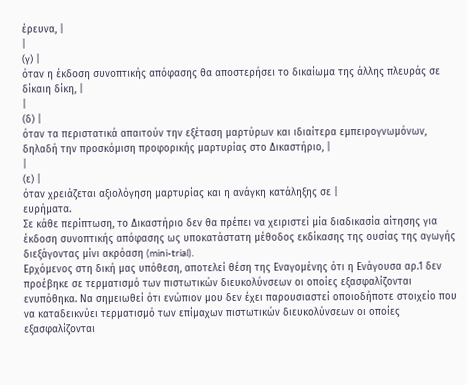έρευνα, |
|
(γ) |
όταν η έκδοση συνοπτικής απόφασης θα αποστερήσει το δικαίωμα της άλλης πλευράς σε δίκαιη δίκη, |
|
(δ) |
όταν τα περιστατικά απαιτούν την εξέταση μαρτύρων και ιδιαίτερα εμπειρογνωμόνων, δηλαδή την προσκόμιση προφορικής μαρτυρίας στο Δικαστήριο, |
|
(ε) |
όταν χρειάζεται αξιολόγηση μαρτυρίας και η ανάγκη κατάληξης σε |
ευρήματα.
Σε κάθε περίπτωση, το Δικαστήριο δεν θα πρέπει να χειριστεί μία διαδικασία αίτησης για έκδοση συνοπτικής απόφασης ως υποκατάστατη μέθοδος εκδίκασης της ουσίας της αγωγής διεξάγοντας μίνι ακρόαση (mini-trial).
Ερχόμενος στη δική μας υπόθεση, αποτελεί θέση της Εναγομένης ότι η Ενάγουσα αρ.1 δεν προέβηκε σε τερματισμό των πιστωτικών διευκολύνσεων οι οποίες εξασφαλίζονται ενυπόθηκα. Να σημειωθεί ότι ενώπιον μου δεν έχει παρουσιαστεί οποιοδήποτε στοιχείο που να καταδεικνύει τερματισμό των επίμαχων πιστωτικών διευκολύνσεων οι οποίες εξασφαλίζονται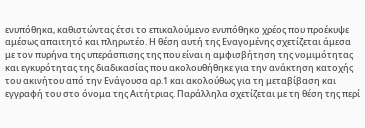ενυπόθηκα, καθιστώντας έτσι το επικαλούμενο ενυπόθηκο χρέος που προέκυψε αμέσως απαιτητό και πληρωτέο. Η θέση αυτή της Εναγομένης σχετίζεται άμεσα με τον πυρήνα της υπεράσπισης της που είναι η αμφισβήτηση της νομιμότητας και εγκυρότητας της διαδικασίας που ακολουθήθηκε για την ανάκτηση κατοχής του ακινήτου από την Ενάγουσα αρ.1 και ακολούθως για τη μεταβίβαση και εγγραφή του στο όνομα της Αιτήτριας. Παράλληλα σχετίζεται με τη θέση της περί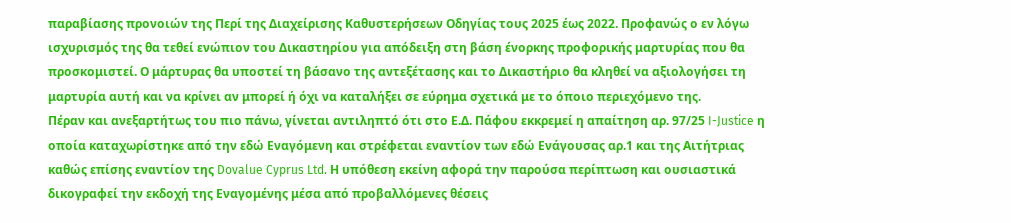παραβίασης προνοιών της Περί της Διαχείρισης Καθυστερήσεων Οδηγίας τους 2025 έως 2022. Προφανώς ο εν λόγω ισχυρισμός της θα τεθεί ενώπιον του Δικαστηρίου για απόδειξη στη βάση ένορκης προφορικής μαρτυρίας που θα προσκομιστεί. Ο μάρτυρας θα υποστεί τη βάσανο της αντεξέτασης και το Δικαστήριο θα κληθεί να αξιολογήσει τη μαρτυρία αυτή και να κρίνει αν μπορεί ή όχι να καταλήξει σε εύρημα σχετικά με το όποιο περιεχόμενο της.
Πέραν και ανεξαρτήτως του πιο πάνω, γίνεται αντιληπτό ότι στο Ε.Δ. Πάφου εκκρεμεί η απαίτηση αρ. 97/25 I-Justice η οποία καταχωρίστηκε από την εδώ Εναγόμενη και στρέφεται εναντίον των εδώ Ενάγουσας αρ.1 και της Αιτήτριας καθώς επίσης εναντίον της Dovalue Cyprus Ltd. Η υπόθεση εκείνη αφορά την παρούσα περίπτωση και ουσιαστικά δικογραφεί την εκδοχή της Εναγομένης μέσα από προβαλλόμενες θέσεις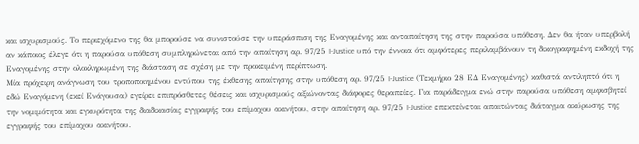και ισχυρισμούς. Το περιεχόμενο της θα μπορούσε να συνιστούσε την υπεράσπιση της Εναγομένης και ανταπαίτηση της στην παρούσα υπόθεση. Δεν θα ήταν υπερβολή αν κάποιος έλεγε ότι η παρούσα υπόθεση συμπληρώνεται από την απαίτηση αρ. 97/25 I-Justice υπό την έννοια ότι αμφότερες περιλαμβάνουν τη δικογραφημένη εκδοχή της Εναγομένης στην ολοκληρωμένη της διάσταση σε σχέση με την προκειμένη περίπτωση.
Μία πρόχειρη ανάγνωση του τροποποιημένου εντύπου της έκθεσης απαίτησης στην υπόθεση αρ. 97/25 I-Justice (Τεκμήριο 28 ΕΔ Εναγομένης) καθιστά αντιληπτό ότι η εδώ Εναγόμενη (εκεί Ενάγουσα) εγείρει επιπρόσθετες θέσεις και ισχυρισμούς αξιώνοντας διάφορες θεραπείες. Για παράδειγμα ενώ στην παρούσα υπόθεση αμφισβητεί την νομιμότητα και εγκυρότητα της διαδικασίας εγγραφής του επίμαχου ακινήτου, στην απαίτηση αρ. 97/25 I-Justice επεκτείνεται απαιτώντας διάταγμα ακύρωσης της εγγραφής του επίμαχου ακινήτου.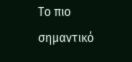Το πιο σημαντικό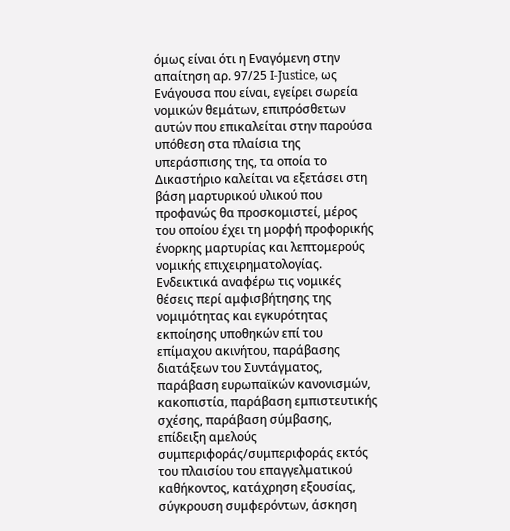όμως είναι ότι η Εναγόμενη στην απαίτηση αρ. 97/25 I-Justice, ως Ενάγουσα που είναι, εγείρει σωρεία νομικών θεμάτων, επιπρόσθετων αυτών που επικαλείται στην παρούσα υπόθεση στα πλαίσια της υπεράσπισης της, τα οποία το Δικαστήριο καλείται να εξετάσει στη βάση μαρτυρικού υλικού που προφανώς θα προσκομιστεί, μέρος του οποίου έχει τη μορφή προφορικής ένορκης μαρτυρίας και λεπτομερούς νομικής επιχειρηματολογίας. Ενδεικτικά αναφέρω τις νομικές θέσεις περί αμφισβήτησης της νομιμότητας και εγκυρότητας εκποίησης υποθηκών επί του επίμαχου ακινήτου, παράβασης διατάξεων του Συντάγματος, παράβαση ευρωπαϊκών κανονισμών, κακοπιστία, παράβαση εμπιστευτικής σχέσης, παράβαση σύμβασης, επίδειξη αμελούς συμπεριφοράς/συμπεριφοράς εκτός του πλαισίου του επαγγελματικού καθήκοντος, κατάχρηση εξουσίας, σύγκρουση συμφερόντων, άσκηση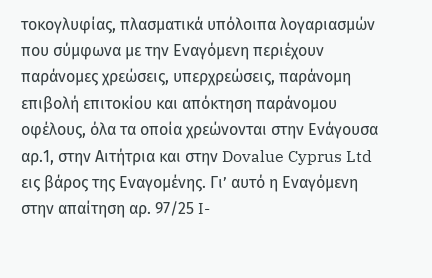τοκογλυφίας, πλασματικά υπόλοιπα λογαριασμών που σύμφωνα με την Εναγόμενη περιέχουν παράνομες χρεώσεις, υπερχρεώσεις, παράνομη επιβολή επιτοκίου και απόκτηση παράνομου οφέλους, όλα τα οποία χρεώνονται στην Ενάγουσα αρ.1, στην Αιτήτρια και στην Dovalue Cyprus Ltd εις βάρος της Εναγομένης. Γι’ αυτό η Εναγόμενη στην απαίτηση αρ. 97/25 I-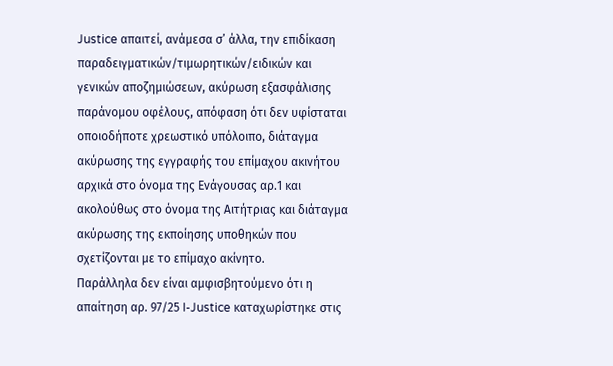Justice απαιτεί, ανάμεσα σ’ άλλα, την επιδίκαση παραδειγματικών/τιμωρητικών/ειδικών και γενικών αποζημιώσεων, ακύρωση εξασφάλισης παράνομου οφέλους, απόφαση ότι δεν υφίσταται οποιοδήποτε χρεωστικό υπόλοιπο, διάταγμα ακύρωσης της εγγραφής του επίμαχου ακινήτου αρχικά στο όνομα της Ενάγουσας αρ.1 και ακολούθως στο όνομα της Αιτήτριας και διάταγμα ακύρωσης της εκποίησης υποθηκών που σχετίζονται με το επίμαχο ακίνητο.
Παράλληλα δεν είναι αμφισβητούμενο ότι η απαίτηση αρ. 97/25 I-Justice καταχωρίστηκε στις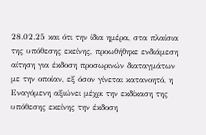28.02.25 και ότι την ίδια ημέρα, στα πλαίσια της υπόθεσης εκείνης, προωθήθηκε ενδιάμεση αίτηση για έκδοση προσωρινών διαταγμάτων με την οποίαν, εξ όσον γίνεται κατανοητό, η Εναγόμενη αξιώνει μέχρι την εκδίκαση της υπόθεσης εκείνης την έκδοση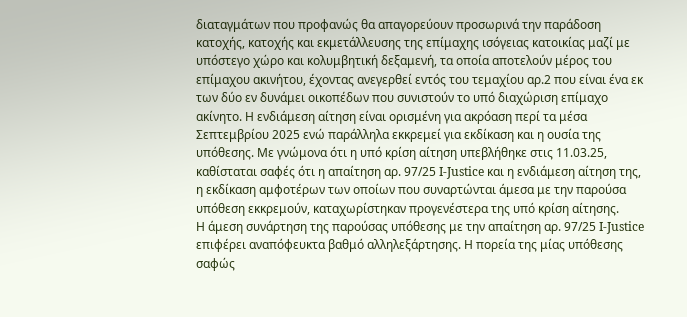διαταγμάτων που προφανώς θα απαγορεύουν προσωρινά την παράδοση κατοχής, κατοχής και εκμετάλλευσης της επίμαχης ισόγειας κατοικίας μαζί με υπόστεγο χώρο και κολυμβητική δεξαμενή, τα οποία αποτελούν μέρος του επίμαχου ακινήτου, έχοντας ανεγερθεί εντός του τεμαχίου αρ.2 που είναι ένα εκ των δύο εν δυνάμει οικοπέδων που συνιστούν το υπό διαχώριση επίμαχο ακίνητο. Η ενδιάμεση αίτηση είναι ορισμένη για ακρόαση περί τα μέσα Σεπτεμβρίου 2025 ενώ παράλληλα εκκρεμεί για εκδίκαση και η ουσία της υπόθεσης. Με γνώμονα ότι η υπό κρίση αίτηση υπεβλήθηκε στις 11.03.25, καθίσταται σαφές ότι η απαίτηση αρ. 97/25 I-Justice και η ενδιάμεση αίτηση της, η εκδίκαση αμφοτέρων των οποίων που συναρτώνται άμεσα με την παρούσα υπόθεση εκκρεμούν, καταχωρίστηκαν προγενέστερα της υπό κρίση αίτησης.
Η άμεση συνάρτηση της παρούσας υπόθεσης με την απαίτηση αρ. 97/25 I-Justice επιφέρει αναπόφευκτα βαθμό αλληλεξάρτησης. Η πορεία της μίας υπόθεσης σαφώς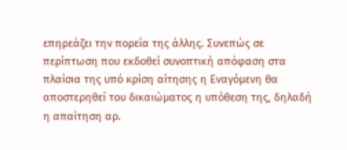επηρεάζει την πορεία της άλλης. Συνεπώς σε περίπτωση που εκδοθεί συνοπτική απόφαση στα πλαίσια της υπό κρίση αίτησης η Εναγόμενη θα αποστερηθεί του δικαιώματος η υπόθεση της, δηλαδή η απαίτηση αρ.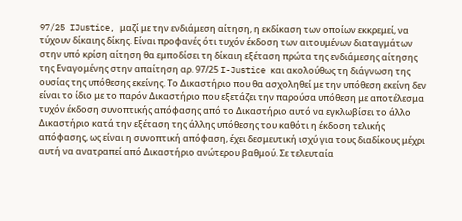97/25 IJustice, μαζί με την ενδιάμεση αίτηση, η εκδίκαση των οποίων εκκρεμεί, να τύχουν δίκαιης δίκης. Είναι προφανές ότι τυχόν έκδοση των αιτουμένων διαταγμάτων στην υπό κρίση αίτηση θα εμποδίσει τη δίκαιη εξέταση πρώτα της ενδιάμεσης αίτησης της Εναγομένης στην απαίτηση αρ. 97/25 I-Justice και ακολούθως τη διάγνωση της ουσίας της υπόθεσης εκείνης. Το Δικαστήριο που θα ασχοληθεί με την υπόθεση εκείνη δεν είναι το ίδιο με το παρόν Δικαστήριο που εξετάζει την παρούσα υπόθεση με αποτέλεσμα τυχόν έκδοση συνοπτικής απόφασης από το Δικαστήριο αυτό να εγκλωβίσει το άλλο Δικαστήριο κατά την εξέταση της άλλης υπόθεσης του καθότι η έκδοση τελικής απόφασης, ως είναι η συνοπτική απόφαση, έχει δεσμευτική ισχύ για τους διαδίκους μέχρι αυτή να ανατραπεί από Δικαστήριο ανώτερου βαθμού. Σε τελευταία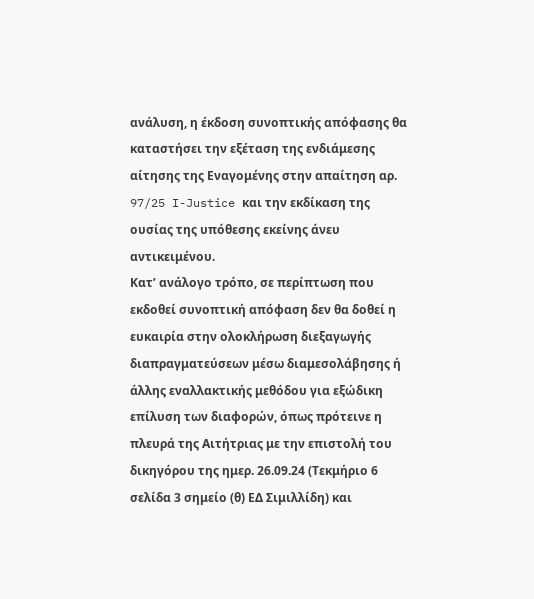ανάλυση, η έκδοση συνοπτικής απόφασης θα καταστήσει την εξέταση της ενδιάμεσης αίτησης της Εναγομένης στην απαίτηση αρ. 97/25 I-Justice και την εκδίκαση της ουσίας της υπόθεσης εκείνης άνευ αντικειμένου.
Κατ’ ανάλογο τρόπο, σε περίπτωση που εκδοθεί συνοπτική απόφαση δεν θα δοθεί η ευκαιρία στην ολοκλήρωση διεξαγωγής διαπραγματεύσεων μέσω διαμεσολάβησης ή άλλης εναλλακτικής μεθόδου για εξώδικη επίλυση των διαφορών, όπως πρότεινε η πλευρά της Αιτήτριας με την επιστολή του δικηγόρου της ημερ. 26.09.24 (Τεκμήριο 6 σελίδα 3 σημείο (θ) ΕΔ Σιμιλλίδη) και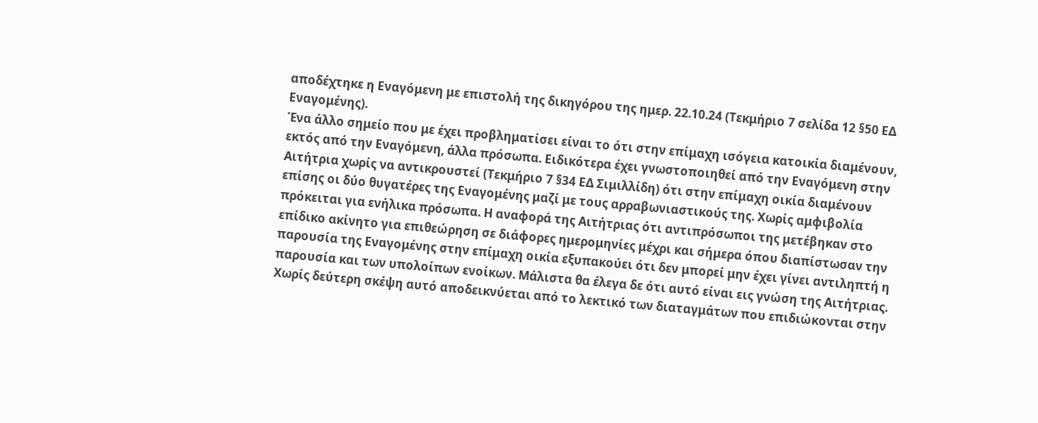αποδέχτηκε η Εναγόμενη με επιστολή της δικηγόρου της ημερ. 22.10.24 (Τεκμήριο 7 σελίδα 12 §50 ΕΔ Εναγομένης).
Ένα άλλο σημείο που με έχει προβληματίσει είναι το ότι στην επίμαχη ισόγεια κατοικία διαμένουν, εκτός από την Εναγόμενη, άλλα πρόσωπα. Ειδικότερα έχει γνωστοποιηθεί από την Εναγόμενη στην Αιτήτρια χωρίς να αντικρουστεί (Τεκμήριο 7 §34 ΕΔ Σιμιλλίδη) ότι στην επίμαχη οικία διαμένουν επίσης οι δύο θυγατέρες της Εναγομένης μαζί με τους αρραβωνιαστικούς της. Χωρίς αμφιβολία πρόκειται για ενήλικα πρόσωπα. Η αναφορά της Αιτήτριας ότι αντιπρόσωποι της μετέβηκαν στο επίδικο ακίνητο για επιθεώρηση σε διάφορες ημερομηνίες μέχρι και σήμερα όπου διαπίστωσαν την παρουσία της Εναγομένης στην επίμαχη οικία εξυπακούει ότι δεν μπορεί μην έχει γίνει αντιληπτή η παρουσία και των υπολοίπων ενοίκων. Μάλιστα θα έλεγα δε ότι αυτό είναι εις γνώση της Αιτήτριας. Χωρίς δεύτερη σκέψη αυτό αποδεικνύεται από το λεκτικό των διαταγμάτων που επιδιώκονται στην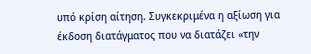υπό κρίση αίτηση. Συγκεκριμένα η αξίωση για έκδοση διατάγματος που να διατάζει «την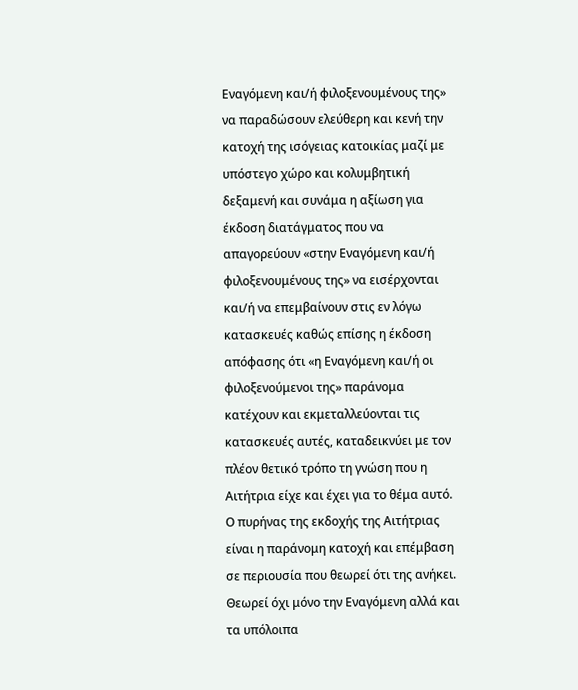Εναγόμενη και/ή φιλοξενουμένους της» να παραδώσουν ελεύθερη και κενή την κατοχή της ισόγειας κατοικίας μαζί με υπόστεγο χώρο και κολυμβητική δεξαμενή και συνάμα η αξίωση για έκδοση διατάγματος που να απαγορεύουν «στην Εναγόμενη και/ή φιλοξενουμένους της» να εισέρχονται και/ή να επεμβαίνουν στις εν λόγω κατασκευές καθώς επίσης η έκδοση απόφασης ότι «η Εναγόμενη και/ή οι φιλοξενούμενοι της» παράνομα κατέχουν και εκμεταλλεύονται τις κατασκευές αυτές, καταδεικνύει με τον πλέον θετικό τρόπο τη γνώση που η Αιτήτρια είχε και έχει για το θέμα αυτό.
Ο πυρήνας της εκδοχής της Αιτήτριας είναι η παράνομη κατοχή και επέμβαση σε περιουσία που θεωρεί ότι της ανήκει. Θεωρεί όχι μόνο την Εναγόμενη αλλά και τα υπόλοιπα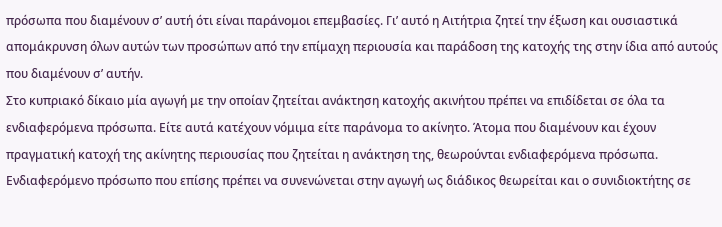πρόσωπα που διαμένουν σ’ αυτή ότι είναι παράνομοι επεμβασίες. Γι’ αυτό η Αιτήτρια ζητεί την έξωση και ουσιαστικά απομάκρυνση όλων αυτών των προσώπων από την επίμαχη περιουσία και παράδοση της κατοχής της στην ίδια από αυτούς που διαμένουν σ’ αυτήν.
Στο κυπριακό δίκαιο μία αγωγή με την οποίαν ζητείται ανάκτηση κατοχής ακινήτου πρέπει να επιδίδεται σε όλα τα ενδιαφερόμενα πρόσωπα. Είτε αυτά κατέχουν νόμιμα είτε παράνομα το ακίνητο. Άτομα που διαμένουν και έχουν πραγματική κατοχή της ακίνητης περιουσίας που ζητείται η ανάκτηση της, θεωρούνται ενδιαφερόμενα πρόσωπα. Ενδιαφερόμενο πρόσωπο που επίσης πρέπει να συνενώνεται στην αγωγή ως διάδικος θεωρείται και ο συνιδιοκτήτης σε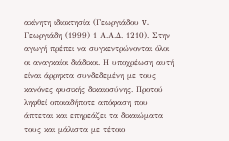ακίνητη ιδιοκτησία (Γεωργιάδου v. Γεωργιάδη (1999) 1 Α.Α.Δ. 1210). Στην αγωγή πρέπει να συγκεντρώνονται όλοι οι αναγκαίοι διάδικοι. Η υποχρέωση αυτή είναι άρρηκτα συνδεδεμένη με τους κανόνες φυσικής δικαιοσύνης. Προτού ληφθεί οποιαδήποτε απόφαση που άπτεται και επηρεάζει τα δικαιώματα τους και μάλιστα με τέτοιο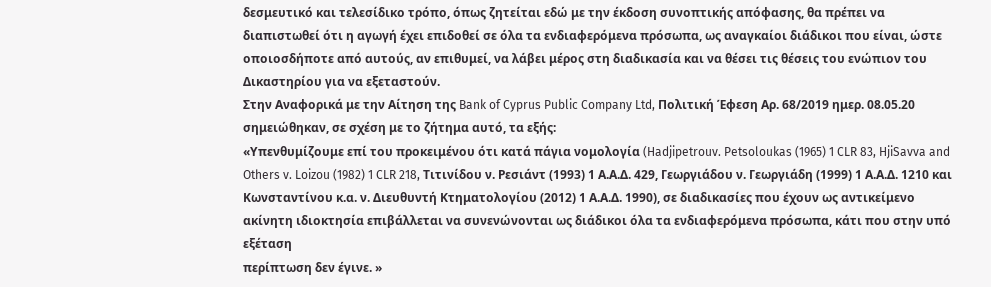δεσμευτικό και τελεσίδικο τρόπο, όπως ζητείται εδώ με την έκδοση συνοπτικής απόφασης, θα πρέπει να διαπιστωθεί ότι η αγωγή έχει επιδοθεί σε όλα τα ενδιαφερόμενα πρόσωπα, ως αναγκαίοι διάδικοι που είναι, ώστε οποιοσδήποτε από αυτούς, αν επιθυμεί, να λάβει μέρος στη διαδικασία και να θέσει τις θέσεις του ενώπιον του Δικαστηρίου για να εξεταστούν.
Στην Αναφορικά με την Αίτηση της Bank of Cyprus Public Company Ltd, Πολιτική Έφεση Αρ. 68/2019 ημερ. 08.05.20 σημειώθηκαν, σε σχέση με το ζήτημα αυτό, τα εξής:
«Υπενθυμίζουμε επί του προκειμένου ότι κατά πάγια νομολογία (Hadjipetrouv. Petsoloukas (1965) 1 CLR 83, HjiSavva and Others v. Loizou (1982) 1 CLR 218, Tιτινίδου ν. Ρεσιάντ (1993) 1 Α.Α.Δ. 429, Γεωργιάδου ν. Γεωργιάδη (1999) 1 Α.Α.Δ. 1210 και Κωνσταντίνου κ.α. ν. Διευθυντή Κτηματολογίου (2012) 1 Α.Α.Δ. 1990), σε διαδικασίες που έχουν ως αντικείμενο ακίνητη ιδιοκτησία επιβάλλεται να συνενώνονται ως διάδικοι όλα τα ενδιαφερόμενα πρόσωπα, κάτι που στην υπό εξέταση
περίπτωση δεν έγινε. »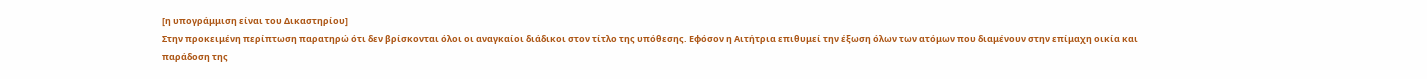[η υπογράμμιση είναι του Δικαστηρίου]
Στην προκειμένη περίπτωση παρατηρώ ότι δεν βρίσκονται όλοι οι αναγκαίοι διάδικοι στον τίτλο της υπόθεσης. Εφόσον η Αιτήτρια επιθυμεί την έξωση όλων των ατόμων που διαμένουν στην επίμαχη οικία και παράδοση της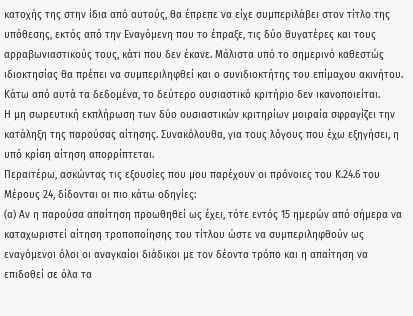κατοχής της στην ίδια από αυτούς, θα έπρεπε να είχε συμπεριλάβει στον τίτλο της υπόθεσης, εκτός από την Εναγόμενη που το έπραξε, τις δύο θυγατέρες και τους αρραβωνιαστικούς τους, κάτι που δεν έκανε. Μάλιστα υπό το σημερινό καθεστώς ιδιοκτησίας θα πρέπει να συμπεριληφθεί και ο συνιδιοκτήτης του επίμαχου ακινήτου.
Κάτω από αυτά τα δεδομένα, το δεύτερο ουσιαστικό κριτήριο δεν ικανοποιείται.
Η μη σωρευτική εκπλήρωση των δύο ουσιαστικών κριτηρίων μοιραία σφραγίζει την κατάληξη της παρούσας αίτησης. Συνακόλουθα, για τους λόγους που έχω εξηγήσει, η υπό κρίση αίτηση απορρίπτεται.
Περαιτέρω, ασκώντας τις εξουσίες που μου παρέχουν οι πρόνοιες του Κ.24.6 του Μέρους 24, δίδονται οι πιο κάτω οδηγίες:
(α) Αν η παρούσα απαίτηση προωθηθεί ως έχει, τότε εντός 15 ημερών από σήμερα να καταχωριστεί αίτηση τροποποίησης του τίτλου ώστε να συμπεριληφθούν ως εναγόμενοι όλοι οι αναγκαίοι διάδικοι με τον δέοντα τρόπο και η απαίτηση να επιδοθεί σε όλα τα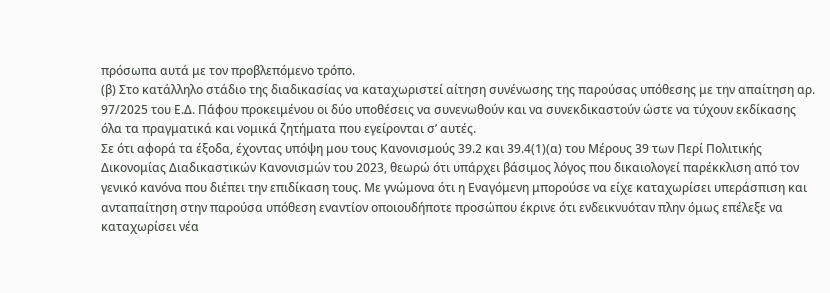πρόσωπα αυτά με τον προβλεπόμενο τρόπο.
(β) Στο κατάλληλο στάδιο της διαδικασίας να καταχωριστεί αίτηση συνένωσης της παρούσας υπόθεσης με την απαίτηση αρ. 97/2025 του Ε.Δ. Πάφου προκειμένου οι δύο υποθέσεις να συνενωθούν και να συνεκδικαστούν ώστε να τύχουν εκδίκασης όλα τα πραγματικά και νομικά ζητήματα που εγείρονται σ’ αυτές.
Σε ότι αφορά τα έξοδα, έχοντας υπόψη μου τους Κανονισμούς 39.2 και 39.4(1)(α) του Μέρους 39 των Περί Πολιτικής Δικονομίας Διαδικαστικών Κανονισμών του 2023, θεωρώ ότι υπάρχει βάσιμος λόγος που δικαιολογεί παρέκκλιση από τον γενικό κανόνα που διέπει την επιδίκαση τους. Με γνώμονα ότι η Εναγόμενη μπορούσε να είχε καταχωρίσει υπεράσπιση και ανταπαίτηση στην παρούσα υπόθεση εναντίον οποιουδήποτε προσώπου έκρινε ότι ενδεικνυόταν πλην όμως επέλεξε να καταχωρίσει νέα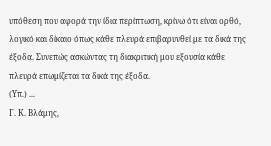υπόθεση που αφορά την ίδια περίπτωση, κρίνω ότι είναι ορθό, λογικό και δίκαιο όπως κάθε πλευρά επιβαρυνθεί με τα δικά της έξοδα. Συνεπώς ασκώντας τη διακριτική μου εξουσία κάθε πλευρά επωμίζεται τα δικά της έξοδα.
(Υπ.) ...
Γ. Κ. Βλάμης,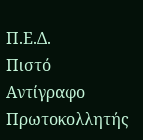Π.Ε.Δ.
Πιστό Αντίγραφο
Πρωτοκολλητής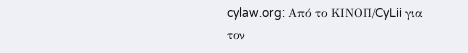cylaw.org: Από το ΚΙΝOΠ/CyLii για τον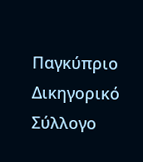Παγκύπριο Δικηγορικό Σύλλογο